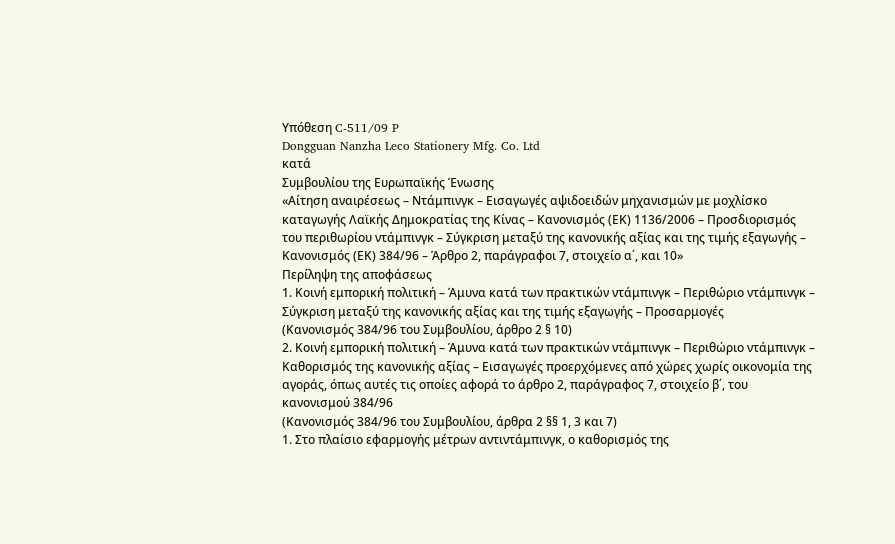Υπόθεση C-511/09 P
Dongguan Nanzha Leco Stationery Mfg. Co. Ltd
κατά
Συμβουλίου της Ευρωπαϊκής Ένωσης
«Αίτηση αναιρέσεως – Ντάμπινγκ – Εισαγωγές αψιδοειδών μηχανισμών με μοχλίσκο καταγωγής Λαϊκής Δημοκρατίας της Κίνας – Κανονισμός (ΕΚ) 1136/2006 – Προσδιορισμός του περιθωρίου ντάμπινγκ – Σύγκριση μεταξύ της κανονικής αξίας και της τιμής εξαγωγής – Κανονισμός (ΕΚ) 384/96 – Άρθρο 2, παράγραφοι 7, στοιχείο α΄, και 10»
Περίληψη της αποφάσεως
1. Κοινή εμπορική πολιτική – Άμυνα κατά των πρακτικών ντάμπινγκ – Περιθώριο ντάμπινγκ – Σύγκριση μεταξύ της κανονικής αξίας και της τιμής εξαγωγής – Προσαρμογές
(Κανονισμός 384/96 του Συμβουλίου, άρθρο 2 § 10)
2. Κοινή εμπορική πολιτική – Άμυνα κατά των πρακτικών ντάμπινγκ – Περιθώριο ντάμπινγκ – Καθορισμός της κανονικής αξίας – Εισαγωγές προερχόμενες από χώρες χωρίς οικονομία της αγοράς, όπως αυτές τις οποίες αφορά το άρθρο 2, παράγραφος 7, στοιχείο β΄, του κανονισμού 384/96
(Κανονισμός 384/96 του Συμβουλίου, άρθρα 2 §§ 1, 3 και 7)
1. Στο πλαίσιο εφαρμογής μέτρων αντιντάμπινγκ, ο καθορισμός της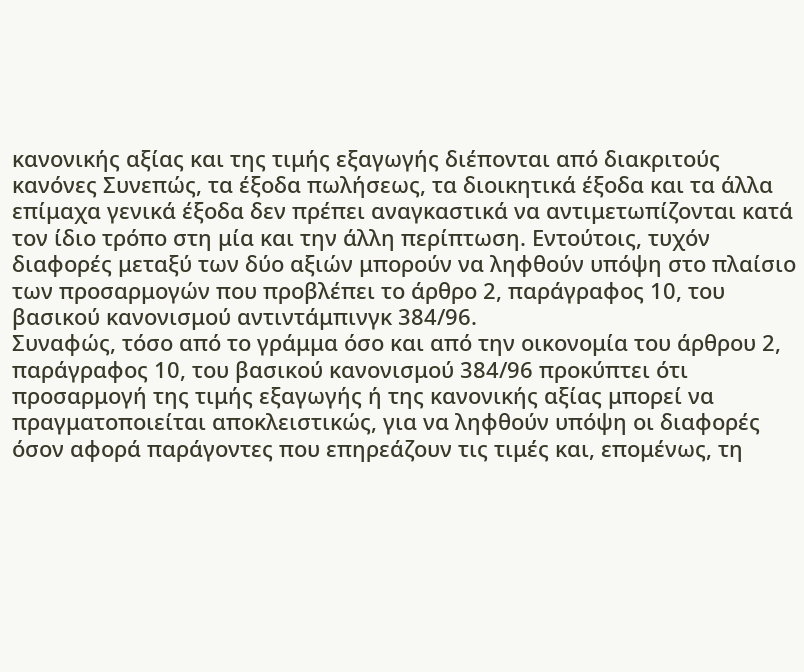κανονικής αξίας και της τιμής εξαγωγής διέπονται από διακριτούς κανόνες Συνεπώς, τα έξοδα πωλήσεως, τα διοικητικά έξοδα και τα άλλα επίμαχα γενικά έξοδα δεν πρέπει αναγκαστικά να αντιμετωπίζονται κατά τον ίδιο τρόπο στη μία και την άλλη περίπτωση. Εντούτοις, τυχόν διαφορές μεταξύ των δύο αξιών μπορούν να ληφθούν υπόψη στο πλαίσιο των προσαρμογών που προβλέπει το άρθρο 2, παράγραφος 10, του βασικού κανονισμού αντιντάμπινγκ 384/96.
Συναφώς, τόσο από το γράμμα όσο και από την οικονομία του άρθρου 2, παράγραφος 10, του βασικού κανονισμού 384/96 προκύπτει ότι προσαρμογή της τιμής εξαγωγής ή της κανονικής αξίας μπορεί να πραγματοποιείται αποκλειστικώς, για να ληφθούν υπόψη οι διαφορές όσον αφορά παράγοντες που επηρεάζουν τις τιμές και, επομένως, τη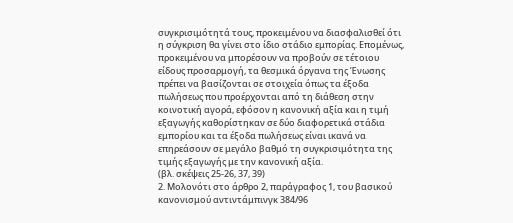συγκρισιμότητά τους, προκειμένου να διασφαλισθεί ότι η σύγκριση θα γίνει στο ίδιο στάδιο εμπορίας. Επομένως, προκειμένου να μπορέσουν να προβούν σε τέτοιου είδους προσαρμογή, τα θεσμικά όργανα της Ένωσης πρέπει να βασίζονται σε στοιχεία όπως τα έξοδα πωλήσεως που προέρχονται από τη διάθεση στην κοινοτική αγορά, εφόσον η κανονική αξία και η τιμή εξαγωγής καθορίστηκαν σε δύο διαφορετικά στάδια εμπορίου και τα έξοδα πωλήσεως είναι ικανά να επηρεάσουν σε μεγάλο βαθμό τη συγκρισιμότητα της τιμής εξαγωγής με την κανονική αξία.
(βλ. σκέψεις 25-26, 37, 39)
2. Μολονότι στο άρθρο 2, παράγραφος 1, του βασικού κανονισμού αντιντάμπινγκ 384/96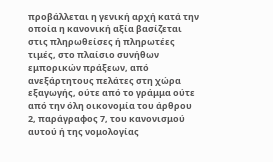προβάλλεται η γενική αρχή κατά την οποία η κανονική αξία βασίζεται στις πληρωθείσες ή πληρωτέες τιμές, στο πλαίσιο συνήθων εμπορικών πράξεων, από ανεξάρτητους πελάτες στη χώρα εξαγωγής, ούτε από το γράμμα ούτε από την όλη οικονομία του άρθρου 2, παράγραφος 7, του κανονισμού αυτού ή της νομολογίας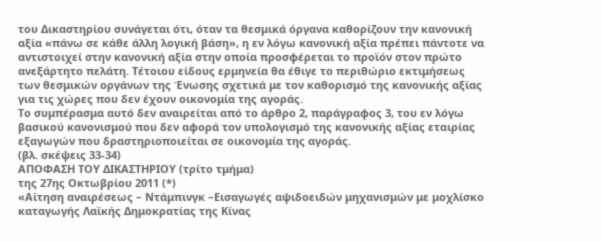του Δικαστηρίου συνάγεται ότι, όταν τα θεσμικά όργανα καθορίζουν την κανονική αξία «πάνω σε κάθε άλλη λογική βάση», η εν λόγω κανονική αξία πρέπει πάντοτε να αντιστοιχεί στην κανονική αξία στην οποία προσφέρεται το προϊόν στον πρώτο ανεξάρτητο πελάτη. Τέτοιου είδους ερμηνεία θα έθιγε το περιθώριο εκτιμήσεως των θεσμικών οργάνων της Ένωσης σχετικά με τον καθορισμό της κανονικής αξίας για τις χώρες που δεν έχουν οικονομία της αγοράς.
Το συμπέρασμα αυτό δεν αναιρείται από το άρθρο 2, παράγραφος 3, του εν λόγω βασικού κανονισμού που δεν αφορά τον υπολογισμό της κανονικής αξίας εταιρίας εξαγωγών που δραστηριοποιείται σε οικονομία της αγοράς.
(βλ. σκέψεις 33-34)
ΑΠΟΦΑΣΗ ΤΟΥ ΔΙΚΑΣΤΗΡΙΟΥ (τρίτο τμήμα)
της 27ης Οκτωβρίου 2011 (*)
«Αίτηση αναιρέσεως – Ντάμπινγκ –Εισαγωγές αψιδοειδών μηχανισμών με μοχλίσκο καταγωγής Λαϊκής Δημοκρατίας της Κίνας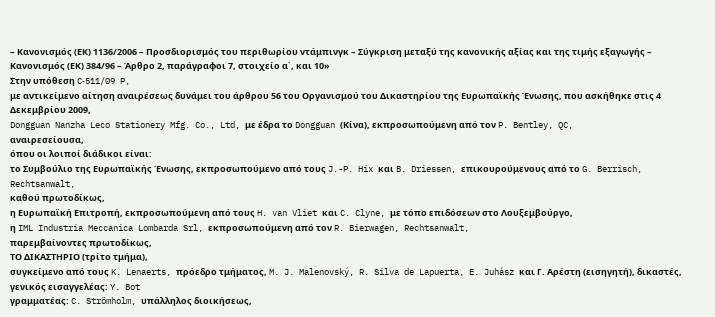– Κανονισμός (ΕΚ) 1136/2006 – Προσδιορισμός του περιθωρίου ντάμπινγκ – Σύγκριση μεταξύ της κανονικής αξίας και της τιμής εξαγωγής – Κανονισμός (ΕΚ) 384/96 – Άρθρο 2, παράγραφοι 7, στοιχείο α΄, και 10»
Στην υπόθεση C‑511/09 P,
με αντικείμενο αίτηση αναιρέσεως δυνάμει του άρθρου 56 του Οργανισμού του Δικαστηρίου της Ευρωπαϊκής Ένωσης, που ασκήθηκε στις 4 Δεκεμβρίου 2009,
Dongguan Nanzha Leco Stationery Mfg. Co., Ltd, με έδρα το Dongguan (Κίνα), εκπροσωπούμενη από τον P. Bentley, QC,
αναιρεσείουσα,
όπου οι λοιποί διάδικοι είναι:
το Συμβούλιο της Ευρωπαϊκής Ένωσης, εκπροσωπούμενο από τους J.-P. Hix και B. Driessen, επικουρούμενους από το G. Berrisch, Rechtsanwalt,
καθού πρωτοδίκως,
η Ευρωπαϊκή Επιτροπή, εκπροσωπούμενη από τους H. van Vliet και C. Clyne, με τόπο επιδόσεων στο Λουξεμβούργο,
η IML Industria Meccanica Lombarda Srl, εκπροσωπούμενη από τον R. Bierwagen, Rechtsanwalt,
παρεμβαίνοντες πρωτοδίκως,
ΤΟ ΔΙΚΑΣΤΗΡΙΟ (τρίτο τμήμα),
συγκείμενο από τους K. Lenaerts, πρόεδρο τμήματος, M. J. Malenovský, R. Silva de Lapuerta, E. Juhász και Γ. Αρέστη (εισηγητή), δικαστές,
γενικός εισαγγελέας: Y. Bot
γραμματέας: C. Strömholm, υπάλληλος διοικήσεως,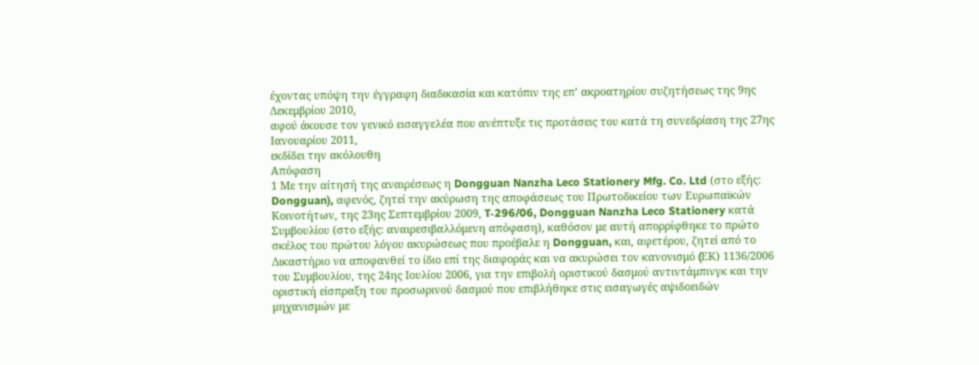έχοντας υπόψη την έγγραφη διαδικασία και κατόπιν της επ’ ακροατηρίου συζητήσεως της 9ης Δεκεμβρίου 2010,
αφού άκουσε τον γενικό εισαγγελέα που ανέπτυξε τις προτάσεις του κατά τη συνεδρίαση της 27ης Ιανουαρίου 2011,
εκδίδει την ακόλουθη
Απόφαση
1 Με την αίτησή της αναιρέσεως η Dongguan Nanzha Leco Stationery Mfg. Co. Ltd (στο εξής: Dongguan), αφενός, ζητεί την ακύρωση της αποφάσεως του Πρωτοδικείου των Ευρωπαϊκών Κοινοτήτων, της 23ης Σεπτεμβρίου 2009, T‑296/06, Dongguan Nanzha Leco Stationery κατά Συμβουλίου (στο εξής: αναιρεσιβαλλόμενη απόφαση), καθόσον με αυτή απορρίφθηκε το πρώτο σκέλος του πρώτου λόγου ακυρώσεως που προέβαλε η Dongguan, και, αφετέρου, ζητεί από το Δικαστήριο να αποφανθεί το ίδιο επί της διαφοράς και να ακυρώσει τον κανονισμό (EΚ) 1136/2006 του Συμβουλίου, της 24ης Ιουλίου 2006, για την επιβολή οριστικού δασμού αντιντάμπινγκ και την οριστική είσπραξη του προσωρινού δασμού που επιβλήθηκε στις εισαγωγές αψιδοειδών μηχανισμών με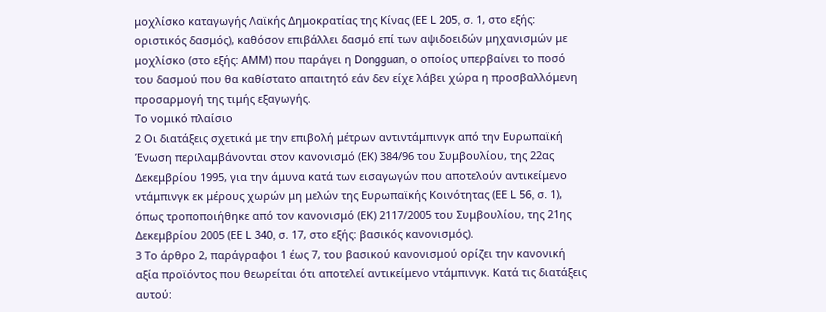μοχλίσκο καταγωγής Λαϊκής Δημοκρατίας της Κίνας (ΕΕ L 205, σ. 1, στο εξής: οριστικός δασμός), καθόσον επιβάλλει δασμό επί των αψιδοειδών μηχανισμών με μοχλίσκο (στο εξής: ΑΜΜ) που παράγει η Dongguan, ο οποίος υπερβαίνει το ποσό του δασμού που θα καθίστατο απαιτητό εάν δεν είχε λάβει χώρα η προσβαλλόμενη προσαρμογή της τιμής εξαγωγής.
Το νομικό πλαίσιο
2 Οι διατάξεις σχετικά με την επιβολή μέτρων αντιντάμπινγκ από την Ευρωπαϊκή Ένωση περιλαμβάνονται στον κανονισμό (ΕΚ) 384/96 του Συμβουλίου, της 22ας Δεκεμβρίου 1995, για την άμυνα κατά των εισαγωγών που αποτελούν αντικείμενο ντάμπινγκ εκ μέρους χωρών μη μελών της Ευρωπαϊκής Κοινότητας (ΕΕ L 56, σ. 1), όπως τροποποιήθηκε από τον κανονισμό (ΕΚ) 2117/2005 του Συμβουλίου, της 21ης Δεκεμβρίου 2005 (ΕΕ L 340, σ. 17, στο εξής: βασικός κανονισμός).
3 Το άρθρο 2, παράγραφοι 1 έως 7, του βασικού κανονισμού ορίζει την κανονική αξία προϊόντος που θεωρείται ότι αποτελεί αντικείμενο ντάμπινγκ. Κατά τις διατάξεις αυτού: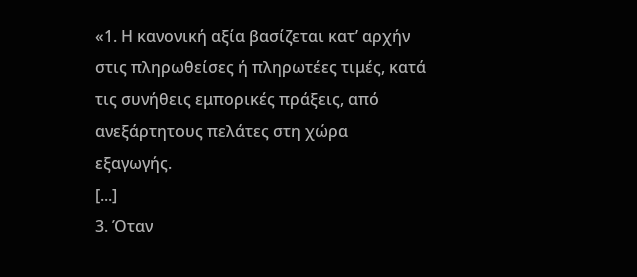«1. Η κανονική αξία βασίζεται κατ’ αρχήν στις πληρωθείσες ή πληρωτέες τιμές, κατά τις συνήθεις εμπορικές πράξεις, από ανεξάρτητους πελάτες στη χώρα εξαγωγής.
[...]
3. Όταν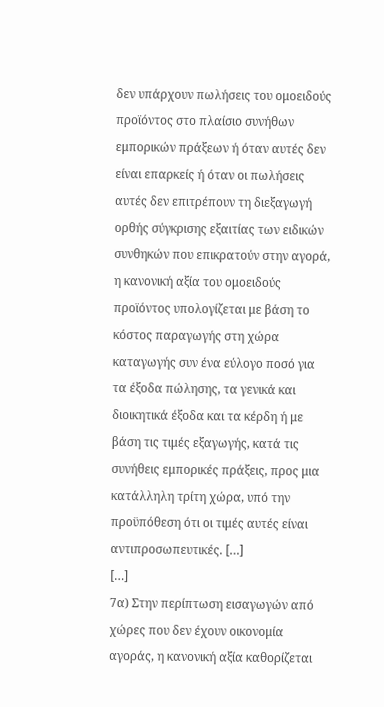δεν υπάρχουν πωλήσεις του ομοειδούς προϊόντος στο πλαίσιο συνήθων εμπορικών πράξεων ή όταν αυτές δεν είναι επαρκείς ή όταν οι πωλήσεις αυτές δεν επιτρέπουν τη διεξαγωγή ορθής σύγκρισης εξαιτίας των ειδικών συνθηκών που επικρατούν στην αγορά, η κανονική αξία του ομοειδούς προϊόντος υπολογίζεται με βάση το κόστος παραγωγής στη χώρα καταγωγής συν ένα εύλογο ποσό για τα έξοδα πώλησης, τα γενικά και διοικητικά έξοδα και τα κέρδη ή με βάση τις τιμές εξαγωγής, κατά τις συνήθεις εμπορικές πράξεις, προς μια κατάλληλη τρίτη χώρα, υπό την προϋπόθεση ότι οι τιμές αυτές είναι αντιπροσωπευτικές. […]
[…]
7α) Στην περίπτωση εισαγωγών από χώρες που δεν έχουν οικονομία αγοράς, η κανονική αξία καθορίζεται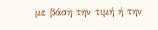με βάση την τιμή ή την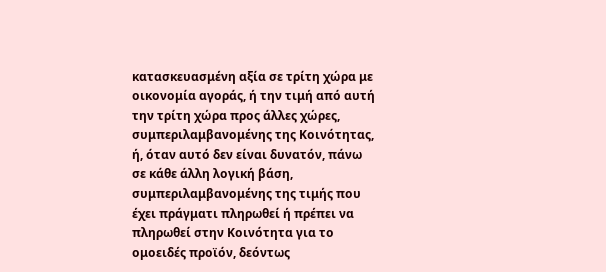κατασκευασμένη αξία σε τρίτη χώρα με οικονομία αγοράς, ή την τιμή από αυτή την τρίτη χώρα προς άλλες χώρες, συμπεριλαμβανομένης της Κοινότητας, ή, όταν αυτό δεν είναι δυνατόν, πάνω σε κάθε άλλη λογική βάση, συμπεριλαμβανομένης της τιμής που έχει πράγματι πληρωθεί ή πρέπει να πληρωθεί στην Κοινότητα για το ομοειδές προϊόν, δεόντως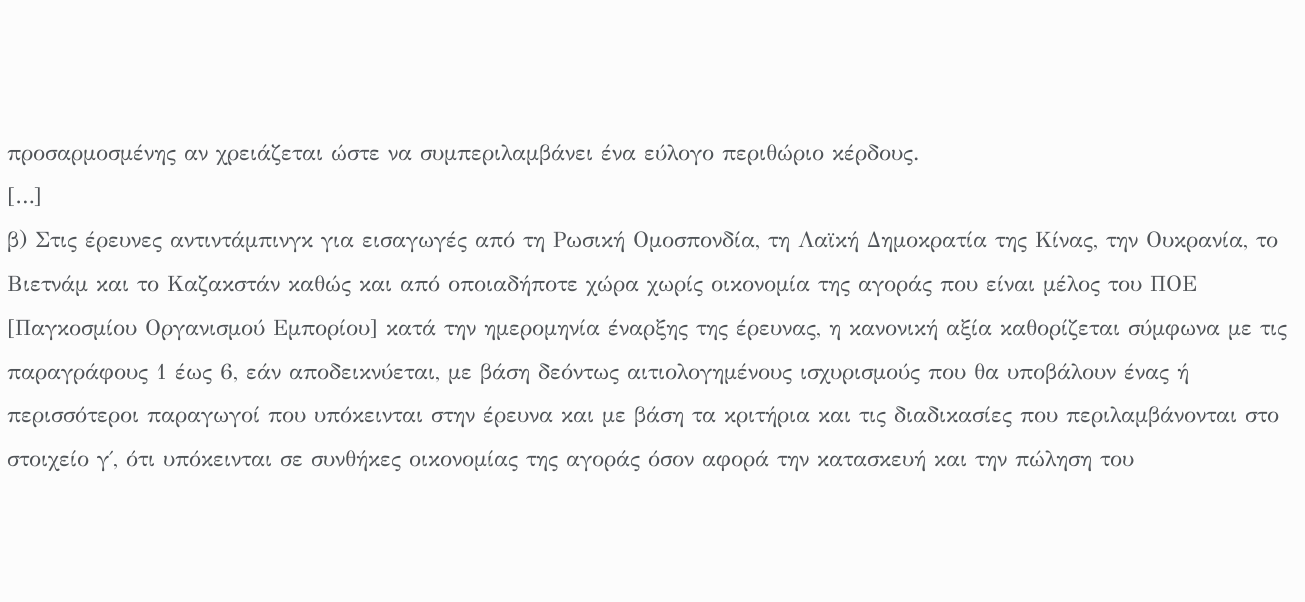προσαρμοσμένης αν χρειάζεται ώστε να συμπεριλαμβάνει ένα εύλογο περιθώριο κέρδους.
[…]
β) Στις έρευνες αντιντάμπινγκ για εισαγωγές από τη Ρωσική Ομοσπονδία, τη Λαϊκή Δημοκρατία της Κίνας, την Ουκρανία, το Βιετνάμ και το Καζακστάν καθώς και από οποιαδήποτε χώρα χωρίς οικονομία της αγοράς που είναι μέλος του ΠΟΕ [Παγκοσμίου Οργανισμού Εμπορίου] κατά την ημερομηνία έναρξης της έρευνας, η κανονική αξία καθορίζεται σύμφωνα με τις παραγράφους 1 έως 6, εάν αποδεικνύεται, με βάση δεόντως αιτιολογημένους ισχυρισμούς που θα υποβάλουν ένας ή περισσότεροι παραγωγοί που υπόκεινται στην έρευνα και με βάση τα κριτήρια και τις διαδικασίες που περιλαμβάνονται στο στοιχείο γ΄, ότι υπόκεινται σε συνθήκες οικονομίας της αγοράς όσον αφορά την κατασκευή και την πώληση του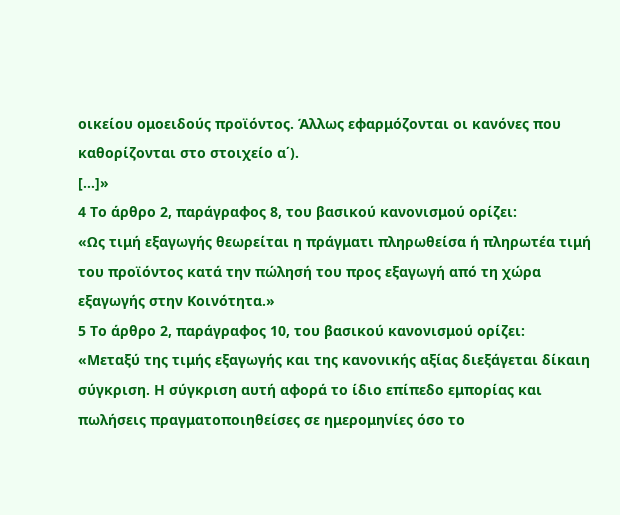οικείου ομοειδούς προϊόντος. Άλλως εφαρμόζονται οι κανόνες που καθορίζονται στο στοιχείο α΄).
[…]»
4 Το άρθρο 2, παράγραφος 8, του βασικού κανονισμού ορίζει:
«Ως τιμή εξαγωγής θεωρείται η πράγματι πληρωθείσα ή πληρωτέα τιμή του προϊόντος κατά την πώλησή του προς εξαγωγή από τη χώρα εξαγωγής στην Κοινότητα.»
5 Το άρθρο 2, παράγραφος 10, του βασικού κανονισμού ορίζει:
«Μεταξύ της τιμής εξαγωγής και της κανονικής αξίας διεξάγεται δίκαιη σύγκριση. Η σύγκριση αυτή αφορά το ίδιο επίπεδο εμπορίας και πωλήσεις πραγματοποιηθείσες σε ημερομηνίες όσο το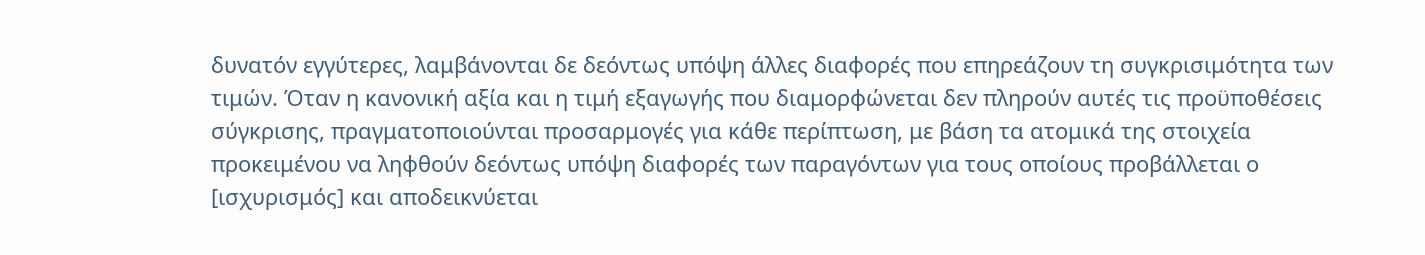δυνατόν εγγύτερες, λαμβάνονται δε δεόντως υπόψη άλλες διαφορές που επηρεάζουν τη συγκρισιμότητα των τιμών. Όταν η κανονική αξία και η τιμή εξαγωγής που διαμορφώνεται δεν πληρούν αυτές τις προϋποθέσεις σύγκρισης, πραγματοποιούνται προσαρμογές για κάθε περίπτωση, με βάση τα ατομικά της στοιχεία προκειμένου να ληφθούν δεόντως υπόψη διαφορές των παραγόντων για τους οποίους προβάλλεται ο [ισχυρισμός] και αποδεικνύεται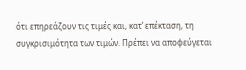ότι επηρεάζουν τις τιμές και, κατ’ επέκταση, τη συγκρισιμότητα των τιμών. Πρέπει να αποφεύγεται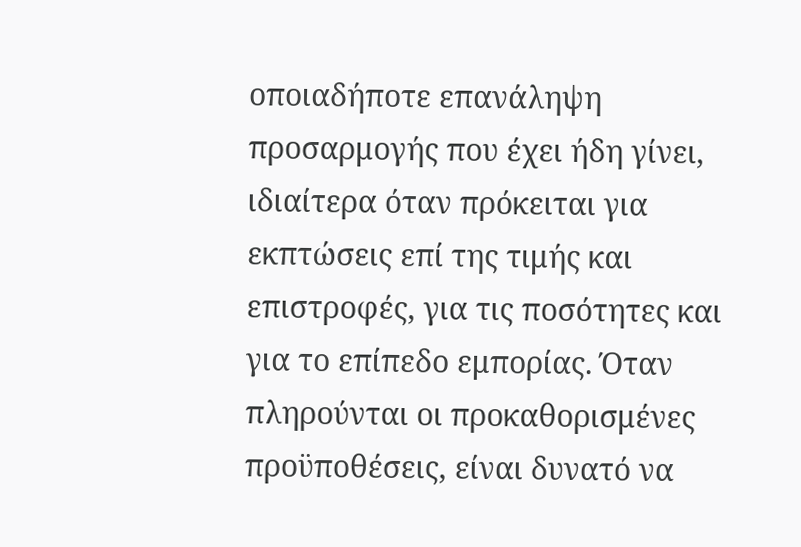οποιαδήποτε επανάληψη προσαρμογής που έχει ήδη γίνει, ιδιαίτερα όταν πρόκειται για εκπτώσεις επί της τιμής και επιστροφές, για τις ποσότητες και για το επίπεδο εμπορίας. Όταν πληρούνται οι προκαθορισμένες προϋποθέσεις, είναι δυνατό να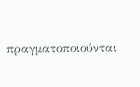πραγματοποιούνται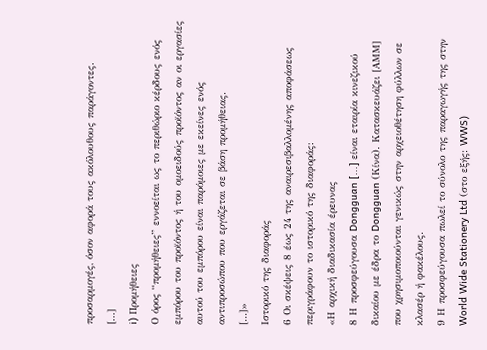προσαρμογές, όσον αφορά τους ακόλουθους παράγοντες.
[…]
i) Προμήθειες
Ο όρος “προμήθειες” εννοείται ως το περιθώριο κέρδους ενός εμπόρου του προϊόντος ή του ομοειδούς προϊόντος αν οι εργασίες αυτού του εμπόρου είναι παρόμοιες με εκείνες ενός αντιπροσώπου που εργάζεται σε βάση προμήθειας.
[…]»
Ιστορικό της διαφοράς
6 Οι σκέψεις 8 έως 24 της αναιρεσιβαλλομένης αποφάσεως περιγράφουν το ιστορικό της διαφοράς:
«Η αρχική διαδικασία έρευνας
8 Η προσφεύγουσα Dongguan [...] είναι εταιρία κινεζικού δικαίου με έδρα το Dongguan (Κίνα). Κατασκευάζει [ΑΜΜ] που χρησιμοποιούνται γενικώς στην αρχειοθέτηση φύλλων σε κλασέρ ή φακέλους.
9 Η προσφεύγουσα πωλεί το σύνολο της παραγωγής της στην World Wide Stationery Ltd (στο εξής: WWS)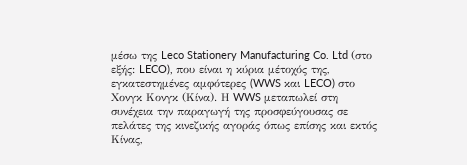μέσω της Leco Stationery Manufacturing Co. Ltd (στο εξής: LECO), που είναι η κύρια μέτοχός της, εγκατεστημένες αμφότερες (WWS και LECO) στο Χονγκ Κονγκ (Κίνα). Η WWS μεταπωλεί στη συνέχεια την παραγωγή της προσφεύγουσας σε πελάτες της κινεζικής αγοράς όπως επίσης και εκτός Κίνας,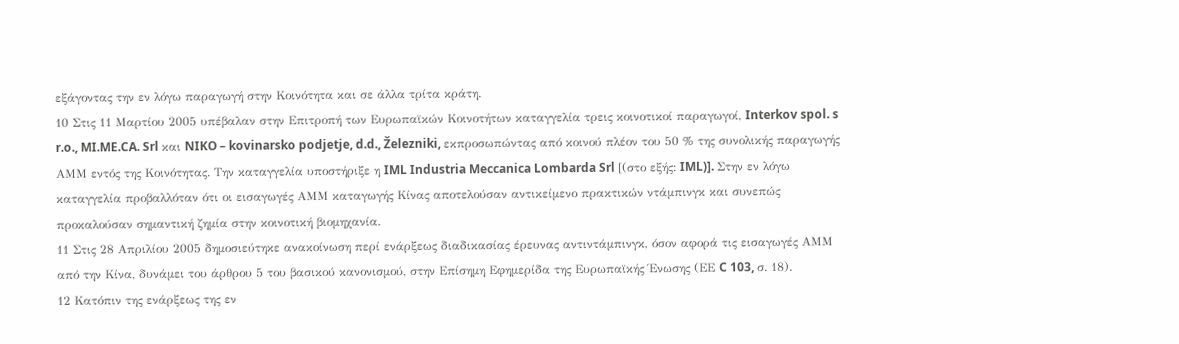εξάγοντας την εν λόγω παραγωγή στην Κοινότητα και σε άλλα τρίτα κράτη.
10 Στις 11 Μαρτίου 2005 υπέβαλαν στην Επιτροπή των Ευρωπαϊκών Κοινοτήτων καταγγελία τρεις κοινοτικοί παραγωγοί, Interkov spol. s r.o., MI.ME.CA. Srl και NIKO – kovinarsko podjetje, d.d., Železniki, εκπροσωπώντας από κοινού πλέον του 50 % της συνολικής παραγωγής ΑΜΜ εντός της Κοινότητας. Την καταγγελία υποστήριξε η IML Industria Meccanica Lombarda Srl [(στο εξής: IML)]. Στην εν λόγω καταγγελία προβαλλόταν ότι οι εισαγωγές ΑΜΜ καταγωγής Κίνας αποτελούσαν αντικείμενο πρακτικών ντάμπινγκ και συνεπώς προκαλούσαν σημαντική ζημία στην κοινοτική βιομηχανία.
11 Στις 28 Απριλίου 2005 δημοσιεύτηκε ανακοίνωση περί ενάρξεως διαδικασίας έρευνας αντιντάμπινγκ, όσον αφορά τις εισαγωγές ΑΜΜ από την Κίνα, δυνάμει του άρθρου 5 του βασικού κανονισμού, στην Επίσημη Εφημερίδα της Ευρωπαϊκής Ένωσης (ΕΕ C 103, σ. 18).
12 Κατόπιν της ενάρξεως της εν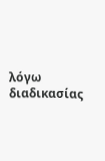λόγω διαδικασίας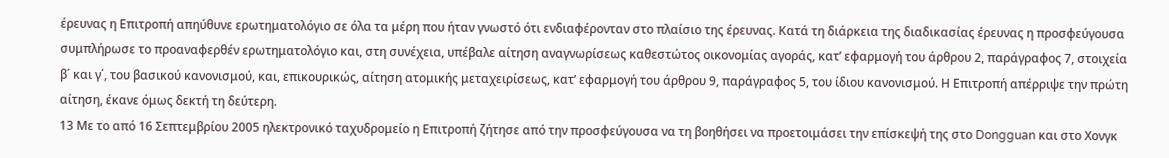έρευνας η Επιτροπή απηύθυνε ερωτηματολόγιο σε όλα τα μέρη που ήταν γνωστό ότι ενδιαφέρονταν στο πλαίσιο της έρευνας. Κατά τη διάρκεια της διαδικασίας έρευνας η προσφεύγουσα συμπλήρωσε το προαναφερθέν ερωτηματολόγιο και, στη συνέχεια, υπέβαλε αίτηση αναγνωρίσεως καθεστώτος οικονομίας αγοράς, κατ’ εφαρμογή του άρθρου 2, παράγραφος 7, στοιχεία β΄ και γ΄, του βασικού κανονισμού, και, επικουρικώς, αίτηση ατομικής μεταχειρίσεως, κατ’ εφαρμογή του άρθρου 9, παράγραφος 5, του ίδιου κανονισμού. Η Επιτροπή απέρριψε την πρώτη αίτηση, έκανε όμως δεκτή τη δεύτερη.
13 Με το από 16 Σεπτεμβρίου 2005 ηλεκτρονικό ταχυδρομείο η Επιτροπή ζήτησε από την προσφεύγουσα να τη βοηθήσει να προετοιμάσει την επίσκεψή της στο Dongguan και στο Χονγκ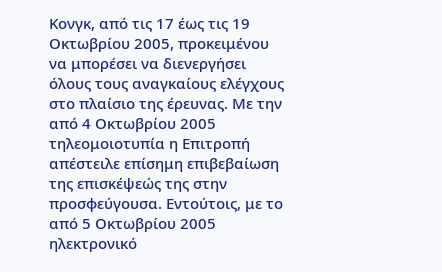Κονγκ, από τις 17 έως τις 19 Οκτωβρίου 2005, προκειμένου να μπορέσει να διενεργήσει όλους τους αναγκαίους ελέγχους στο πλαίσιο της έρευνας. Με την από 4 Οκτωβρίου 2005 τηλεομοιοτυπία η Επιτροπή απέστειλε επίσημη επιβεβαίωση της επισκέψεώς της στην προσφεύγουσα. Εντούτοις, με το από 5 Οκτωβρίου 2005 ηλεκτρονικό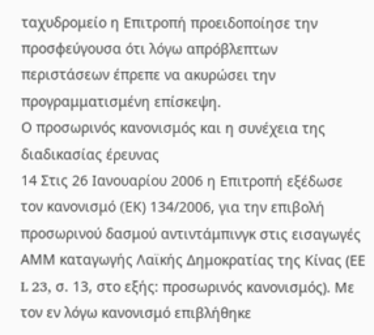ταχυδρομείο η Επιτροπή προειδοποίησε την προσφεύγουσα ότι λόγω απρόβλεπτων περιστάσεων έπρεπε να ακυρώσει την προγραμματισμένη επίσκεψη.
Ο προσωρινός κανονισμός και η συνέχεια της διαδικασίας έρευνας
14 Στις 26 Ιανουαρίου 2006 η Επιτροπή εξέδωσε τον κανονισμό (EΚ) 134/2006, για την επιβολή προσωρινού δασμού αντιντάμπινγκ στις εισαγωγές ΑΜΜ καταγωγής Λαϊκής Δημοκρατίας της Κίνας (ΕΕ L 23, σ. 13, στο εξής: προσωρινός κανονισμός). Με τον εν λόγω κανονισμό επιβλήθηκε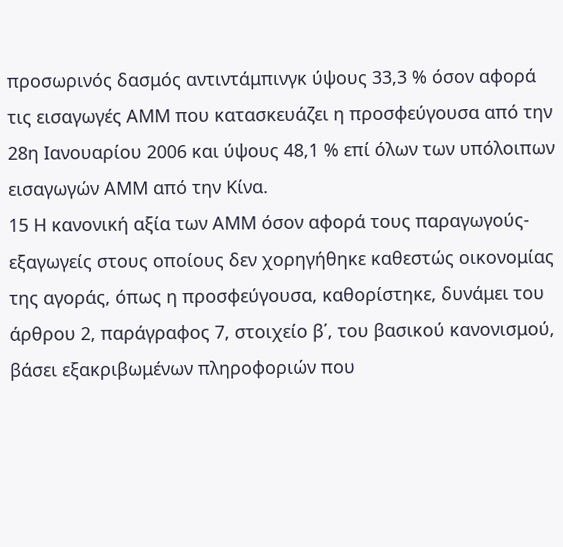προσωρινός δασμός αντιντάμπινγκ ύψους 33,3 % όσον αφορά τις εισαγωγές ΑΜΜ που κατασκευάζει η προσφεύγουσα από την 28η Ιανουαρίου 2006 και ύψους 48,1 % επί όλων των υπόλοιπων εισαγωγών ΑΜΜ από την Κίνα.
15 Η κανονική αξία των ΑΜΜ όσον αφορά τους παραγωγούς-εξαγωγείς στους οποίους δεν χορηγήθηκε καθεστώς οικονομίας της αγοράς, όπως η προσφεύγουσα, καθορίστηκε, δυνάμει του άρθρου 2, παράγραφος 7, στοιχείο β΄, του βασικού κανονισμού, βάσει εξακριβωμένων πληροφοριών που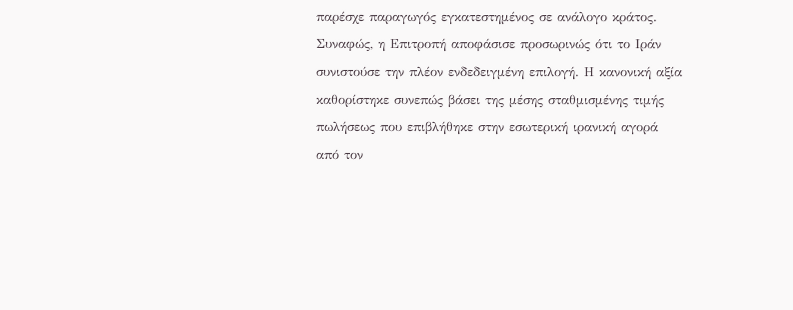παρέσχε παραγωγός εγκατεστημένος σε ανάλογο κράτος. Συναφώς, η Επιτροπή αποφάσισε προσωρινώς ότι το Ιράν συνιστούσε την πλέον ενδεδειγμένη επιλογή. Η κανονική αξία καθορίστηκε συνεπώς βάσει της μέσης σταθμισμένης τιμής πωλήσεως που επιβλήθηκε στην εσωτερική ιρανική αγορά από τον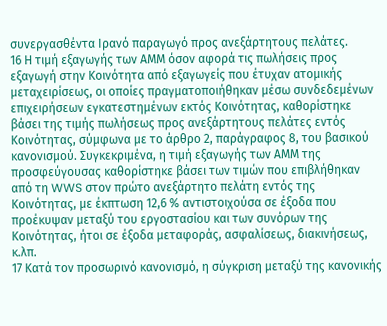συνεργασθέντα Ιρανό παραγωγό προς ανεξάρτητους πελάτες.
16 Η τιμή εξαγωγής των ΑΜΜ όσον αφορά τις πωλήσεις προς εξαγωγή στην Κοινότητα από εξαγωγείς που έτυχαν ατομικής μεταχειρίσεως, οι οποίες πραγματοποιήθηκαν μέσω συνδεδεμένων επιχειρήσεων εγκατεστημένων εκτός Κοινότητας, καθορίστηκε βάσει της τιμής πωλήσεως προς ανεξάρτητους πελάτες εντός Κοινότητας, σύμφωνα με το άρθρο 2, παράγραφος 8, του βασικού κανονισμού. Συγκεκριμένα, η τιμή εξαγωγής των ΑΜΜ της προσφεύγουσας καθορίστηκε βάσει των τιμών που επιβλήθηκαν από τη WWS στον πρώτο ανεξάρτητο πελάτη εντός της Κοινότητας, με έκπτωση 12,6 % αντιστοιχούσα σε έξοδα που προέκυψαν μεταξύ του εργοστασίου και των συνόρων της Κοινότητας, ήτοι σε έξοδα μεταφοράς, ασφαλίσεως, διακινήσεως, κ.λπ.
17 Κατά τον προσωρινό κανονισμό, η σύγκριση μεταξύ της κανονικής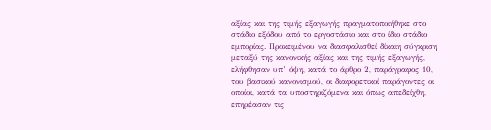αξίας και της τιμής εξαγωγής πραγματοποιήθηκε στο στάδιο εξόδου από το εργοστάσιο και στο ίδιο στάδιο εμπορίας. Προκειμένου να διασφαλισθεί δίκαιη σύγκριση μεταξύ της κανονικής αξίας και της τιμής εξαγωγής, ελήφθησαν υπ’ όψη, κατά το άρθρο 2, παράγραφος 10, του βασικού κανονισμού, οι διαφορετικοί παράγοντες οι οποίοι, κατά τα υποστηριζόμενα και όπως απεδείχθη, επηρέασαν τις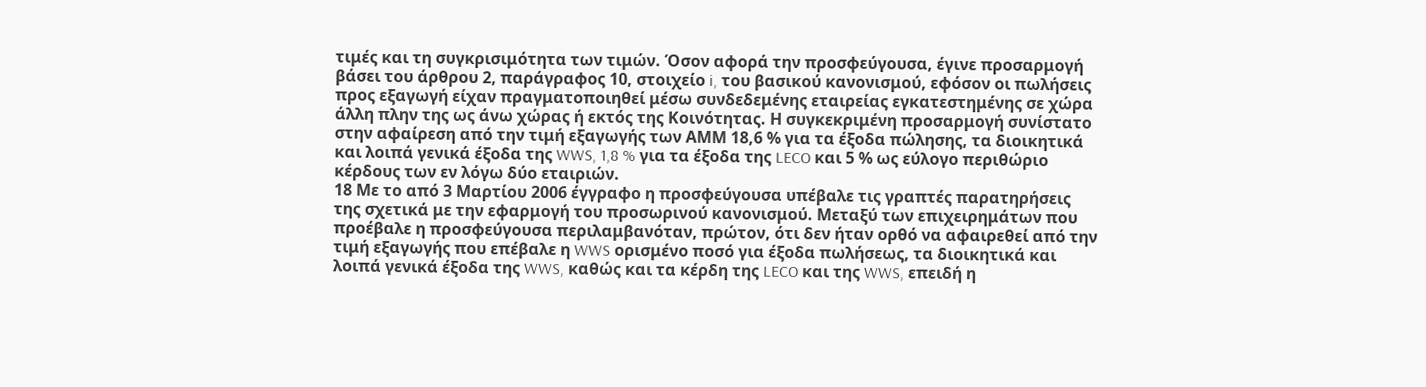τιμές και τη συγκρισιμότητα των τιμών. Όσον αφορά την προσφεύγουσα, έγινε προσαρμογή βάσει του άρθρου 2, παράγραφος 10, στοιχείο i, του βασικού κανονισμού, εφόσον οι πωλήσεις προς εξαγωγή είχαν πραγματοποιηθεί μέσω συνδεδεμένης εταιρείας εγκατεστημένης σε χώρα άλλη πλην της ως άνω χώρας ή εκτός της Κοινότητας. Η συγκεκριμένη προσαρμογή συνίστατο στην αφαίρεση από την τιμή εξαγωγής των ΑΜΜ 18,6 % για τα έξοδα πώλησης, τα διοικητικά και λοιπά γενικά έξοδα της WWS, 1,8 % για τα έξοδα της LECO και 5 % ως εύλογο περιθώριο κέρδους των εν λόγω δύο εταιριών.
18 Με το από 3 Μαρτίου 2006 έγγραφο η προσφεύγουσα υπέβαλε τις γραπτές παρατηρήσεις της σχετικά με την εφαρμογή του προσωρινού κανονισμού. Μεταξύ των επιχειρημάτων που προέβαλε η προσφεύγουσα περιλαμβανόταν, πρώτον, ότι δεν ήταν ορθό να αφαιρεθεί από την τιμή εξαγωγής που επέβαλε η WWS ορισμένο ποσό για έξοδα πωλήσεως, τα διοικητικά και λοιπά γενικά έξοδα της WWS, καθώς και τα κέρδη της LECO και της WWS, επειδή η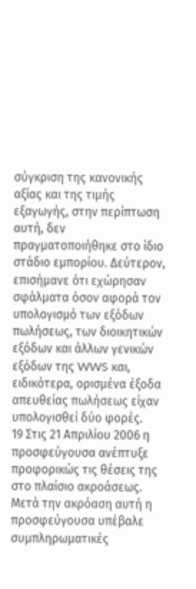σύγκριση της κανονικής αξίας και της τιμής εξαγωγής, στην περίπτωση αυτή, δεν πραγματοποιήθηκε στο ίδιο στάδιο εμπορίου. Δεύτερον, επισήμανε ότι εχώρησαν σφάλματα όσον αφορά τον υπολογισμό των εξόδων πωλήσεως, των διοικητικών εξόδων και άλλων γενικών εξόδων της WWS και, ειδικότερα, ορισμένα έξοδα απευθείας πωλήσεως είχαν υπολογισθεί δύο φορές.
19 Στις 21 Απριλίου 2006 η προσφεύγουσα ανέπτυξε προφορικώς τις θέσεις της στο πλαίσιο ακροάσεως. Μετά την ακρόαση αυτή η προσφεύγουσα υπέβαλε συμπληρωματικές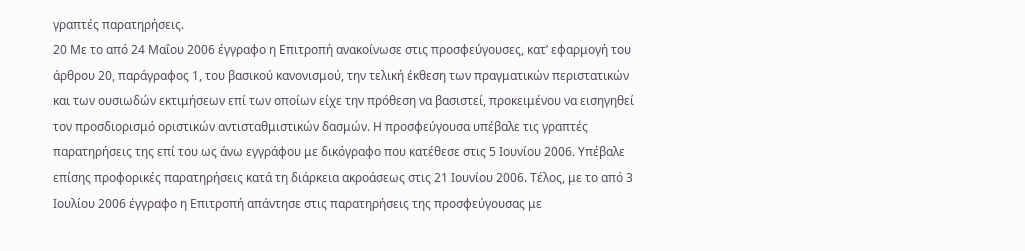γραπτές παρατηρήσεις.
20 Με το από 24 Μαΐου 2006 έγγραφο η Επιτροπή ανακοίνωσε στις προσφεύγουσες, κατ’ εφαρμογή του άρθρου 20, παράγραφος 1, του βασικού κανονισμού, την τελική έκθεση των πραγματικών περιστατικών και των ουσιωδών εκτιμήσεων επί των οποίων είχε την πρόθεση να βασιστεί, προκειμένου να εισηγηθεί τον προσδιορισμό οριστικών αντισταθμιστικών δασμών. Η προσφεύγουσα υπέβαλε τις γραπτές παρατηρήσεις της επί του ως άνω εγγράφου με δικόγραφο που κατέθεσε στις 5 Ιουνίου 2006. Υπέβαλε επίσης προφορικές παρατηρήσεις κατά τη διάρκεια ακροάσεως στις 21 Ιουνίου 2006. Τέλος, με το από 3 Ιουλίου 2006 έγγραφο η Επιτροπή απάντησε στις παρατηρήσεις της προσφεύγουσας με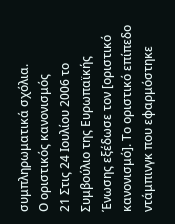συμπληρωματικά σχόλια.
Ο οριστικός κανονισμός
21 Στις 24 Ιουλίου 2006 το Συμβούλιο της Ευρωπαϊκής Ένωσης εξέδωσε τον [οριστικό κανονισμό]. Το οριστικό επίπεδο ντάμπινγκ που εφαρμόστηκε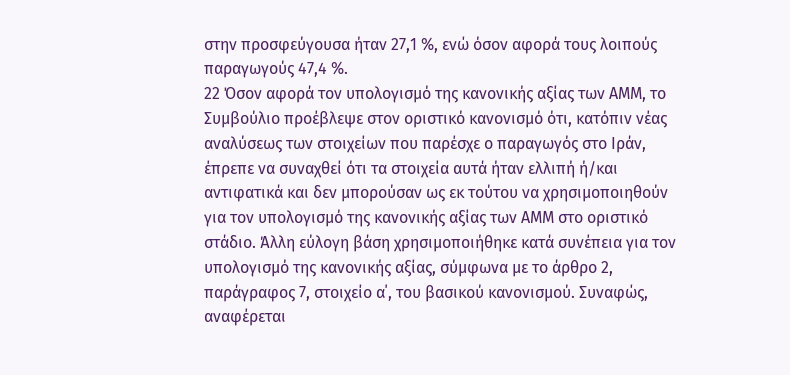στην προσφεύγουσα ήταν 27,1 %, ενώ όσον αφορά τους λοιπούς παραγωγούς 47,4 %.
22 Όσον αφορά τον υπολογισμό της κανονικής αξίας των ΑΜΜ, το Συμβούλιο προέβλεψε στον οριστικό κανονισμό ότι, κατόπιν νέας αναλύσεως των στοιχείων που παρέσχε ο παραγωγός στο Ιράν, έπρεπε να συναχθεί ότι τα στοιχεία αυτά ήταν ελλιπή ή/και αντιφατικά και δεν μπορούσαν ως εκ τούτου να χρησιμοποιηθούν για τον υπολογισμό της κανονικής αξίας των ΑΜΜ στο οριστικό στάδιο. Άλλη εύλογη βάση χρησιμοποιήθηκε κατά συνέπεια για τον υπολογισμό της κανονικής αξίας, σύμφωνα με το άρθρο 2, παράγραφος 7, στοιχείο α΄, του βασικού κανονισμού. Συναφώς, αναφέρεται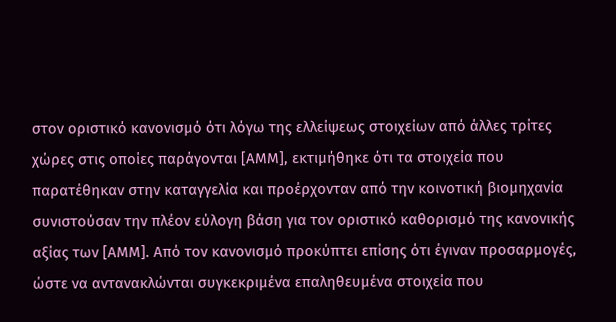στον οριστικό κανονισμό ότι λόγω της ελλείψεως στοιχείων από άλλες τρίτες χώρες στις οποίες παράγονται [ΑΜΜ], εκτιμήθηκε ότι τα στοιχεία που παρατέθηκαν στην καταγγελία και προέρχονταν από την κοινοτική βιομηχανία συνιστούσαν την πλέον εύλογη βάση για τον οριστικό καθορισμό της κανονικής αξίας των [ΑΜΜ]. Από τον κανονισμό προκύπτει επίσης ότι έγιναν προσαρμογές, ώστε να αντανακλώνται συγκεκριμένα επαληθευμένα στοιχεία που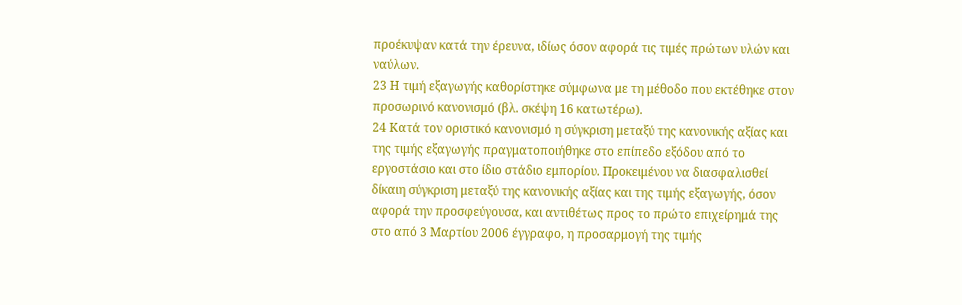προέκυψαν κατά την έρευνα, ιδίως όσον αφορά τις τιμές πρώτων υλών και ναύλων.
23 Η τιμή εξαγωγής καθορίστηκε σύμφωνα με τη μέθοδο που εκτέθηκε στον προσωρινό κανονισμό (βλ. σκέψη 16 κατωτέρω).
24 Κατά τον οριστικό κανονισμό η σύγκριση μεταξύ της κανονικής αξίας και της τιμής εξαγωγής πραγματοποιήθηκε στο επίπεδο εξόδου από το εργοστάσιο και στο ίδιο στάδιο εμπορίου. Προκειμένου να διασφαλισθεί δίκαιη σύγκριση μεταξύ της κανονικής αξίας και της τιμής εξαγωγής, όσον αφορά την προσφεύγουσα, και αντιθέτως προς το πρώτο επιχείρημά της στο από 3 Μαρτίου 2006 έγγραφο, η προσαρμογή της τιμής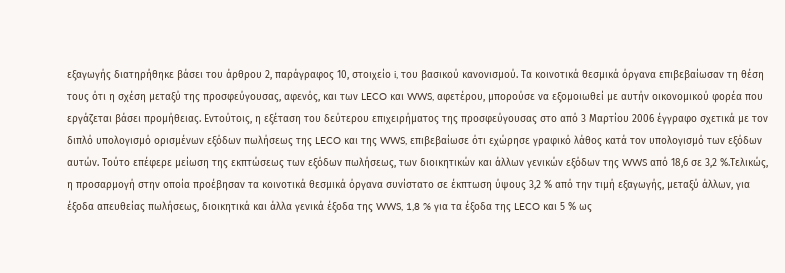εξαγωγής διατηρήθηκε βάσει του άρθρου 2, παράγραφος 10, στοιχείο i, του βασικού κανονισμού. Τα κοινοτικά θεσμικά όργανα επιβεβαίωσαν τη θέση τους ότι η σχέση μεταξύ της προσφεύγουσας, αφενός, και των LECO και WWS, αφετέρου, μπορούσε να εξομοιωθεί με αυτήν οικονομικού φορέα που εργάζεται βάσει προμήθειας. Εντούτοις, η εξέταση του δεύτερου επιχειρήματος της προσφεύγουσας στο από 3 Μαρτίου 2006 έγγραφο σχετικά με τον διπλό υπολογισμό ορισμένων εξόδων πωλήσεως της LECO και της WWS, επιβεβαίωσε ότι εχώρησε γραφικό λάθος κατά τον υπολογισμό των εξόδων αυτών. Τούτο επέφερε μείωση της εκπτώσεως των εξόδων πωλήσεως, των διοικητικών και άλλων γενικών εξόδων της WWS από 18,6 σε 3,2 %.Τελικώς, η προσαρμογή στην οποία προέβησαν τα κοινοτικά θεσμικά όργανα συνίστατο σε έκπτωση ύψους 3,2 % από την τιμή εξαγωγής, μεταξύ άλλων, για έξοδα απευθείας πωλήσεως, διοικητικά και άλλα γενικά έξοδα της WWS, 1,8 % για τα έξοδα της LECO και 5 % ως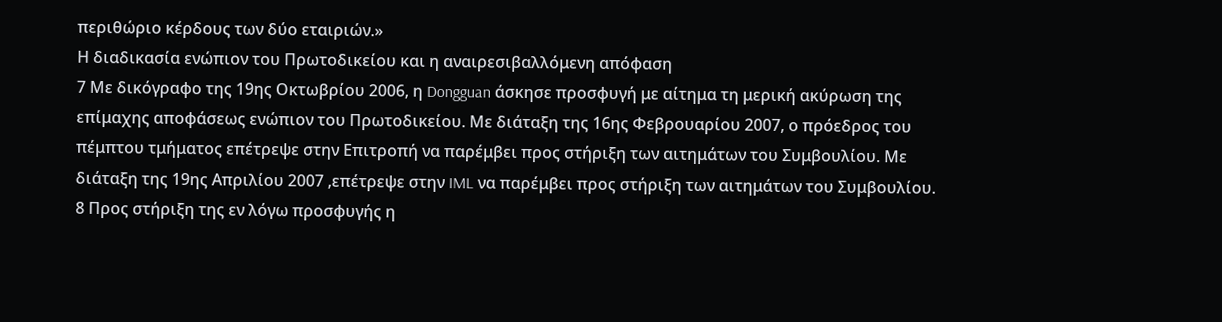περιθώριο κέρδους των δύο εταιριών.»
Η διαδικασία ενώπιον του Πρωτοδικείου και η αναιρεσιβαλλόμενη απόφαση
7 Με δικόγραφο της 19ης Οκτωβρίου 2006, η Dongguan άσκησε προσφυγή με αίτημα τη μερική ακύρωση της επίμαχης αποφάσεως ενώπιον του Πρωτοδικείου. Με διάταξη της 16ης Φεβρουαρίου 2007, ο πρόεδρος του πέμπτου τμήματος επέτρεψε στην Επιτροπή να παρέμβει προς στήριξη των αιτημάτων του Συμβουλίου. Με διάταξη της 19ης Απριλίου 2007 ,επέτρεψε στην IML να παρέμβει προς στήριξη των αιτημάτων του Συμβουλίου.
8 Προς στήριξη της εν λόγω προσφυγής η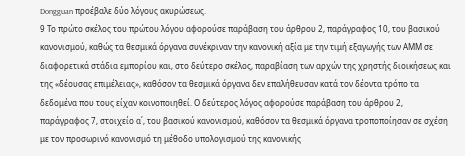Dongguan προέβαλε δύο λόγους ακυρώσεως.
9 Το πρώτο σκέλος του πρώτου λόγου αφορούσε παράβαση του άρθρου 2, παράγραφος 10, του βασικού κανονισμού, καθώς τα θεσμικά όργανα συνέκριναν την κανονική αξία με την τιμή εξαγωγής των ΑΜΜ σε διαφορετικά στάδια εμπορίου και, στο δεύτερο σκέλος, παραβίαση των αρχών της χρηστής διοικήσεως και της «δέουσας επιμέλειας», καθόσον τα θεσμικά όργανα δεν επαλήθευσαν κατά τον δέοντα τρόπο τα δεδομένα που τους είχαν κοινοποιηθεί. Ο δεύτερος λόγος αφορούσε παράβαση του άρθρου 2, παράγραφος 7, στοιχείο α΄, του βασικού κανονισμού, καθόσον τα θεσμικά όργανα τροποποίησαν σε σχέση με τον προσωρινό κανονισμό τη μέθοδο υπολογισμού της κανονικής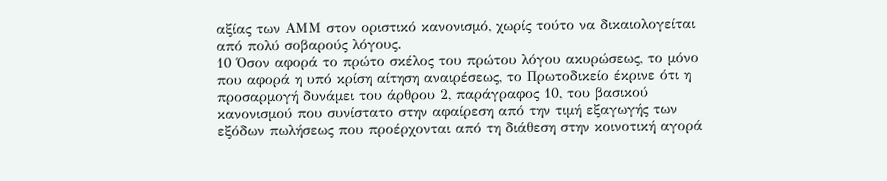αξίας των ΑΜΜ στον οριστικό κανονισμό, χωρίς τούτο να δικαιολογείται από πολύ σοβαρούς λόγους.
10 Όσον αφορά το πρώτο σκέλος του πρώτου λόγου ακυρώσεως, το μόνο που αφορά η υπό κρίση αίτηση αναιρέσεως, το Πρωτοδικείο έκρινε ότι η προσαρμογή δυνάμει του άρθρου 2, παράγραφος 10, του βασικού κανονισμού που συνίστατο στην αφαίρεση από την τιμή εξαγωγής των εξόδων πωλήσεως που προέρχονται από τη διάθεση στην κοινοτική αγορά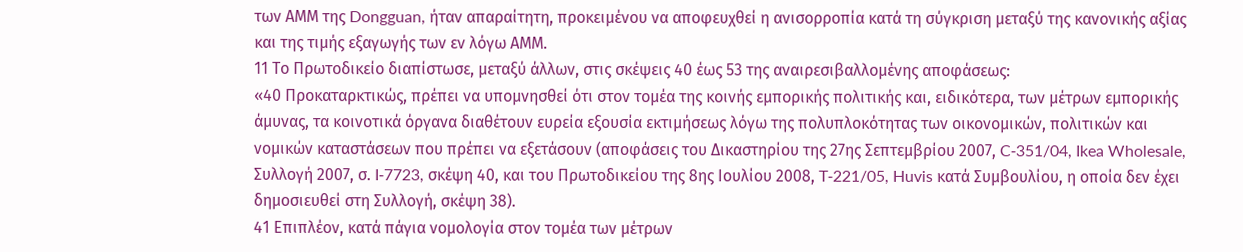των ΑΜΜ της Dongguan, ήταν απαραίτητη, προκειμένου να αποφευχθεί η ανισορροπία κατά τη σύγκριση μεταξύ της κανονικής αξίας και της τιμής εξαγωγής των εν λόγω ΑΜΜ.
11 Το Πρωτοδικείο διαπίστωσε, μεταξύ άλλων, στις σκέψεις 40 έως 53 της αναιρεσιβαλλομένης αποφάσεως:
«40 Προκαταρκτικώς, πρέπει να υπομνησθεί ότι στον τομέα της κοινής εμπορικής πολιτικής και, ειδικότερα, των μέτρων εμπορικής άμυνας, τα κοινοτικά όργανα διαθέτουν ευρεία εξουσία εκτιμήσεως λόγω της πολυπλοκότητας των οικονομικών, πολιτικών και νομικών καταστάσεων που πρέπει να εξετάσουν (αποφάσεις του Δικαστηρίου της 27ης Σεπτεμβρίου 2007, C‑351/04, Ikea Wholesale, Συλλογή 2007, σ. I‑7723, σκέψη 40, και του Πρωτοδικείου της 8ης Ιουλίου 2008, T‑221/05, Huvis κατά Συμβουλίου, η οποία δεν έχει δημοσιευθεί στη Συλλογή, σκέψη 38).
41 Επιπλέον, κατά πάγια νομολογία στον τομέα των μέτρων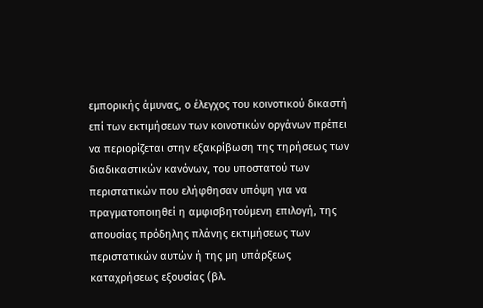εμπορικής άμυνας, ο έλεγχος του κοινοτικού δικαστή επί των εκτιμήσεων των κοινοτικών οργάνων πρέπει να περιορίζεται στην εξακρίβωση της τηρήσεως των διαδικαστικών κανόνων, του υποστατού των περιστατικών που ελήφθησαν υπόψη για να πραγματοποιηθεί η αμφισβητούμενη επιλογή, της απουσίας πρόδηλης πλάνης εκτιμήσεως των περιστατικών αυτών ή της μη υπάρξεως καταχρήσεως εξουσίας (βλ.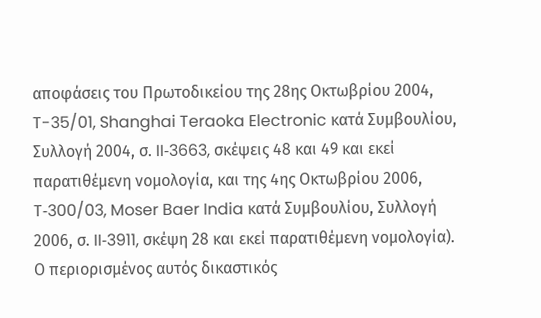αποφάσεις του Πρωτοδικείου της 28ης Οκτωβρίου 2004, T-35/01, Shanghai Teraoka Electronic κατά Συμβουλίου, Συλλογή 2004, σ. II‑3663, σκέψεις 48 και 49 και εκεί παρατιθέμενη νομολογία, και της 4ης Οκτωβρίου 2006, T‑300/03, Moser Baer India κατά Συμβουλίου, Συλλογή 2006, σ. II‑3911, σκέψη 28 και εκεί παρατιθέμενη νομολογία). Ο περιορισμένος αυτός δικαστικός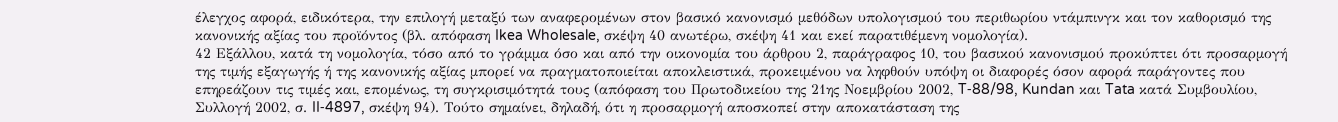έλεγχος αφορά, ειδικότερα, την επιλογή μεταξύ των αναφερομένων στον βασικό κανονισμό μεθόδων υπολογισμού του περιθωρίου ντάμπινγκ και τον καθορισμό της κανονικής αξίας του προϊόντος (βλ. απόφαση Ikea Wholesale, σκέψη 40 ανωτέρω, σκέψη 41 και εκεί παρατιθέμενη νομολογία).
42 Εξάλλου, κατά τη νομολογία, τόσο από το γράμμα όσο και από την οικονομία του άρθρου 2, παράγραφος 10, του βασικού κανονισμού προκύπτει ότι προσαρμογή της τιμής εξαγωγής ή της κανονικής αξίας μπορεί να πραγματοποιείται αποκλειστικά, προκειμένου να ληφθούν υπόψη οι διαφορές όσον αφορά παράγοντες που επηρεάζουν τις τιμές και, επομένως, τη συγκρισιμότητά τους (απόφαση του Πρωτοδικείου της 21ης Νοεμβρίου 2002, T‑88/98, Kundan και Tata κατά Συμβουλίου, Συλλογή 2002, σ. II‑4897, σκέψη 94). Τούτο σημαίνει, δηλαδή, ότι η προσαρμογή αποσκοπεί στην αποκατάσταση της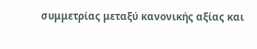συμμετρίας μεταξύ κανονικής αξίας και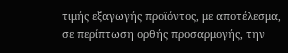τιμής εξαγωγής προϊόντος, με αποτέλεσμα, σε περίπτωση ορθής προσαρμογής, την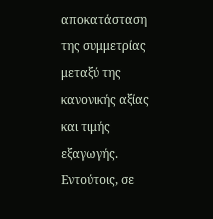αποκατάσταση της συμμετρίας μεταξύ της κανονικής αξίας και τιμής εξαγωγής. Εντούτοις, σε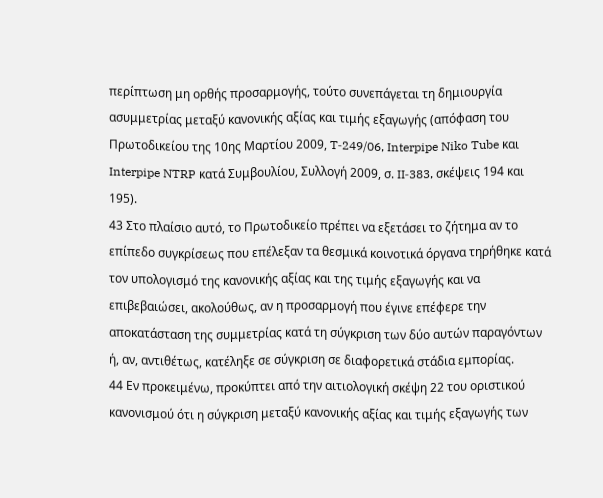περίπτωση μη ορθής προσαρμογής, τούτο συνεπάγεται τη δημιουργία ασυμμετρίας μεταξύ κανονικής αξίας και τιμής εξαγωγής (απόφαση του Πρωτοδικείου της 10ης Μαρτίου 2009, T‑249/06, Interpipe Niko Tube και Interpipe NTRP κατά Συμβουλίου, Συλλογή 2009, σ. II‑383, σκέψεις 194 και 195).
43 Στο πλαίσιο αυτό, το Πρωτοδικείο πρέπει να εξετάσει το ζήτημα αν το επίπεδο συγκρίσεως που επέλεξαν τα θεσμικά κοινοτικά όργανα τηρήθηκε κατά τον υπολογισμό της κανονικής αξίας και της τιμής εξαγωγής και να επιβεβαιώσει, ακολούθως, αν η προσαρμογή που έγινε επέφερε την αποκατάσταση της συμμετρίας κατά τη σύγκριση των δύο αυτών παραγόντων ή, αν, αντιθέτως, κατέληξε σε σύγκριση σε διαφορετικά στάδια εμπορίας.
44 Εν προκειμένω, προκύπτει από την αιτιολογική σκέψη 22 του οριστικού κανονισμού ότι η σύγκριση μεταξύ κανονικής αξίας και τιμής εξαγωγής των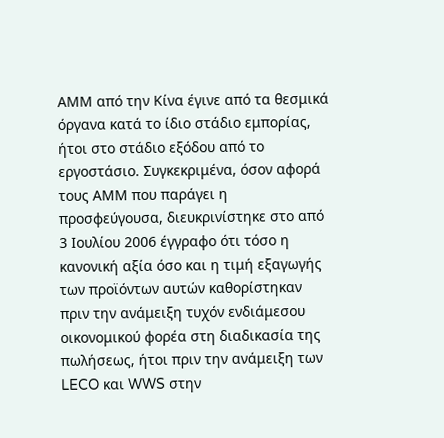ΑΜΜ από την Κίνα έγινε από τα θεσμικά όργανα κατά το ίδιο στάδιο εμπορίας, ήτοι στο στάδιο εξόδου από το εργοστάσιο. Συγκεκριμένα, όσον αφορά τους ΑΜΜ που παράγει η προσφεύγουσα, διευκρινίστηκε στο από 3 Ιουλίου 2006 έγγραφο ότι τόσο η κανονική αξία όσο και η τιμή εξαγωγής των προϊόντων αυτών καθορίστηκαν πριν την ανάμειξη τυχόν ενδιάμεσου οικονομικού φορέα στη διαδικασία της πωλήσεως, ήτοι πριν την ανάμειξη των LECO και WWS στην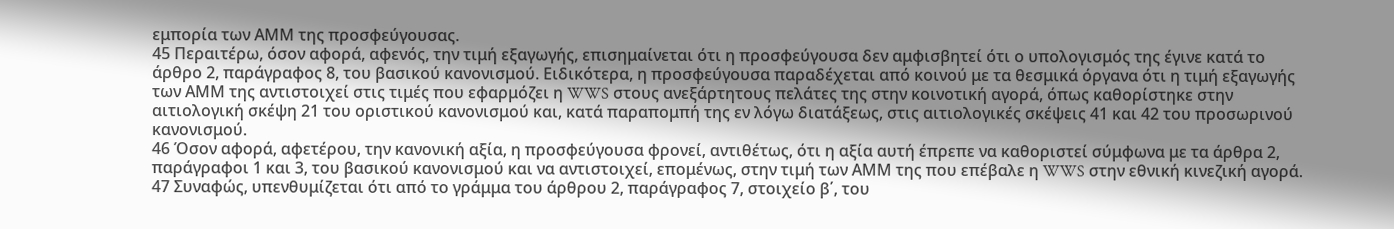εμπορία των ΑΜΜ της προσφεύγουσας.
45 Περαιτέρω, όσον αφορά, αφενός, την τιμή εξαγωγής, επισημαίνεται ότι η προσφεύγουσα δεν αμφισβητεί ότι ο υπολογισμός της έγινε κατά το άρθρο 2, παράγραφος 8, του βασικού κανονισμού. Ειδικότερα, η προσφεύγουσα παραδέχεται από κοινού με τα θεσμικά όργανα ότι η τιμή εξαγωγής των ΑΜΜ της αντιστοιχεί στις τιμές που εφαρμόζει η WWS στους ανεξάρτητους πελάτες της στην κοινοτική αγορά, όπως καθορίστηκε στην αιτιολογική σκέψη 21 του οριστικού κανονισμού και, κατά παραπομπή της εν λόγω διατάξεως, στις αιτιολογικές σκέψεις 41 και 42 του προσωρινού κανονισμού.
46 Όσον αφορά, αφετέρου, την κανονική αξία, η προσφεύγουσα φρονεί, αντιθέτως, ότι η αξία αυτή έπρεπε να καθοριστεί σύμφωνα με τα άρθρα 2, παράγραφοι 1 και 3, του βασικού κανονισμού και να αντιστοιχεί, επομένως, στην τιμή των ΑΜΜ της που επέβαλε η WWS στην εθνική κινεζική αγορά.
47 Συναφώς, υπενθυμίζεται ότι από το γράμμα του άρθρου 2, παράγραφος 7, στοιχείο β΄, του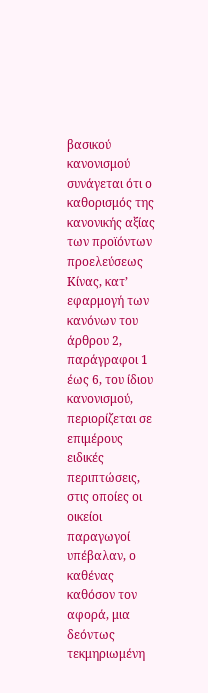βασικού κανονισμού συνάγεται ότι ο καθορισμός της κανονικής αξίας των προϊόντων προελεύσεως Κίνας, κατ’ εφαρμογή των κανόνων του άρθρου 2, παράγραφοι 1 έως 6, του ίδιου κανονισμού, περιορίζεται σε επιμέρους ειδικές περιπτώσεις, στις οποίες οι οικείοι παραγωγοί υπέβαλαν, ο καθένας καθόσον τον αφορά, μια δεόντως τεκμηριωμένη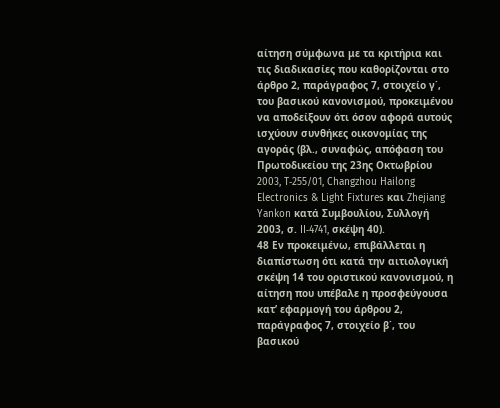αίτηση σύμφωνα με τα κριτήρια και τις διαδικασίες που καθορίζονται στο άρθρο 2, παράγραφος 7, στοιχείο γ΄, του βασικού κανονισμού, προκειμένου να αποδείξουν ότι όσον αφορά αυτούς ισχύουν συνθήκες οικονομίας της αγοράς (βλ., συναφώς, απόφαση του Πρωτοδικείου της 23ης Οκτωβρίου 2003, T‑255/01, Changzhou Hailong Electronics & Light Fixtures και Zhejiang Yankon κατά Συμβουλίου, Συλλογή 2003, σ. II‑4741, σκέψη 40).
48 Εν προκειμένω, επιβάλλεται η διαπίστωση ότι κατά την αιτιολογική σκέψη 14 του οριστικού κανονισμού, η αίτηση που υπέβαλε η προσφεύγουσα κατ’ εφαρμογή του άρθρου 2, παράγραφος 7, στοιχείο β΄, του βασικού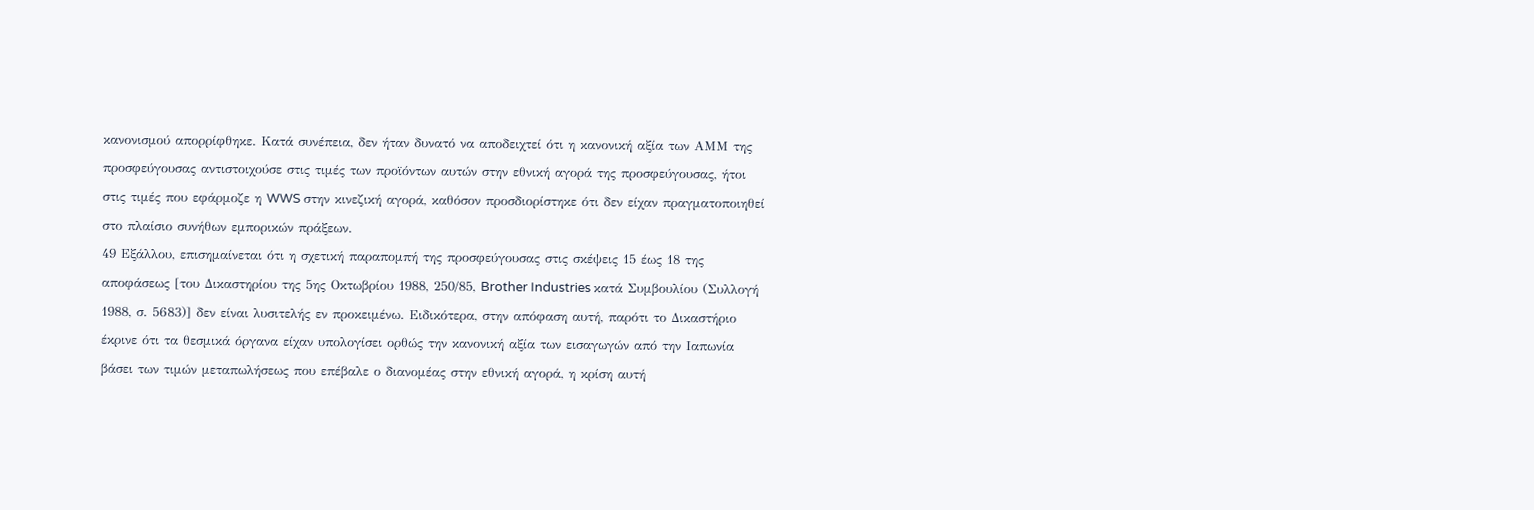κανονισμού απορρίφθηκε. Κατά συνέπεια, δεν ήταν δυνατό να αποδειχτεί ότι η κανονική αξία των ΑΜΜ της προσφεύγουσας αντιστοιχούσε στις τιμές των προϊόντων αυτών στην εθνική αγορά της προσφεύγουσας, ήτοι στις τιμές που εφάρμοζε η WWS στην κινεζική αγορά, καθόσον προσδιορίστηκε ότι δεν είχαν πραγματοποιηθεί στο πλαίσιο συνήθων εμπορικών πράξεων.
49 Εξάλλου, επισημαίνεται ότι η σχετική παραπομπή της προσφεύγουσας στις σκέψεις 15 έως 18 της αποφάσεως [του Δικαστηρίου της 5ης Οκτωβρίου 1988, 250/85, Brother Industries κατά Συμβουλίου (Συλλογή 1988, σ. 5683)] δεν είναι λυσιτελής εν προκειμένω. Ειδικότερα, στην απόφαση αυτή, παρότι το Δικαστήριο έκρινε ότι τα θεσμικά όργανα είχαν υπολογίσει ορθώς την κανονική αξία των εισαγωγών από την Ιαπωνία βάσει των τιμών μεταπωλήσεως που επέβαλε ο διανομέας στην εθνική αγορά, η κρίση αυτή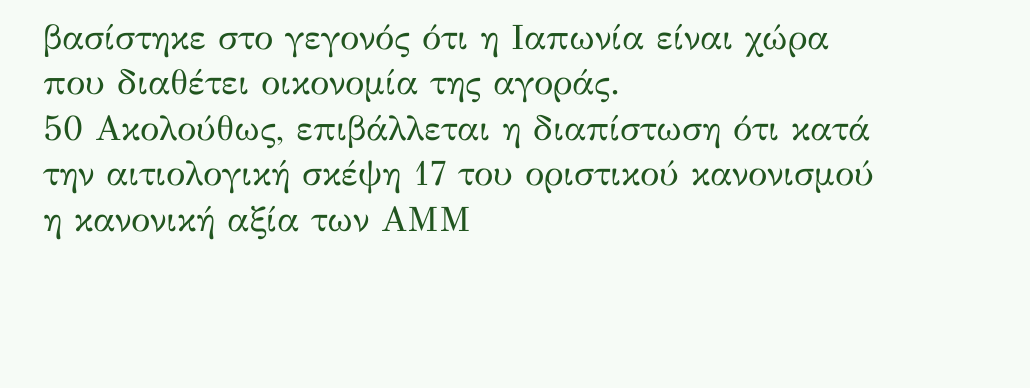βασίστηκε στο γεγονός ότι η Ιαπωνία είναι χώρα που διαθέτει οικονομία της αγοράς.
50 Ακολούθως, επιβάλλεται η διαπίστωση ότι κατά την αιτιολογική σκέψη 17 του οριστικού κανονισμού η κανονική αξία των ΑΜΜ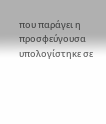που παράγει η προσφεύγουσα υπολογίστηκε σε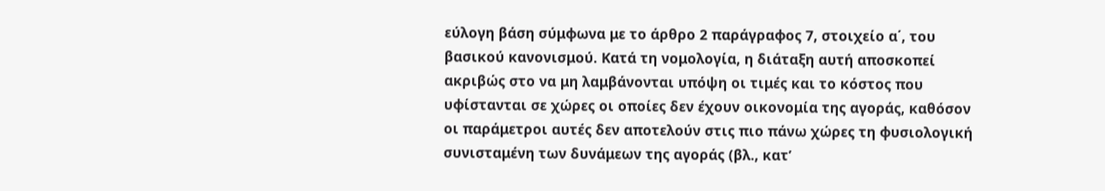εύλογη βάση σύμφωνα με το άρθρο 2 παράγραφος 7, στοιχείο α΄, του βασικού κανονισμού. Κατά τη νομολογία, η διάταξη αυτή αποσκοπεί ακριβώς στο να μη λαμβάνονται υπόψη οι τιμές και το κόστος που υφίστανται σε χώρες οι οποίες δεν έχουν οικονομία της αγοράς, καθόσον οι παράμετροι αυτές δεν αποτελούν στις πιο πάνω χώρες τη φυσιολογική συνισταμένη των δυνάμεων της αγοράς (βλ., κατ’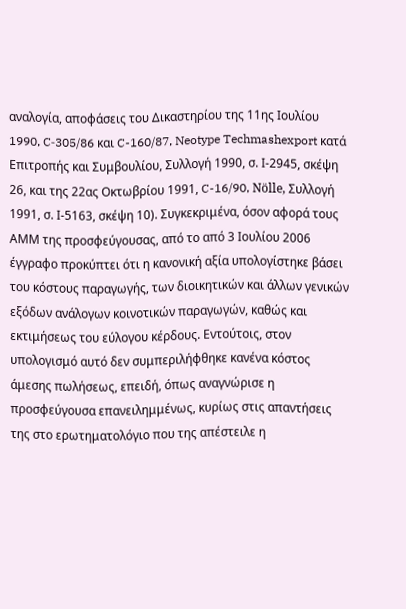αναλογία, αποφάσεις του Δικαστηρίου της 11ης Ιουλίου 1990, C‑305/86 και C-160/87, Neotype Techmashexport κατά Επιτροπής και Συμβουλίου, Συλλογή 1990, σ. Ι-2945, σκέψη 26, και της 22ας Οκτωβρίου 1991, C-16/90, Nölle, Συλλογή 1991, σ. Ι-5163, σκέψη 10). Συγκεκριμένα, όσον αφορά τους ΑΜΜ της προσφεύγουσας, από το από 3 Ιουλίου 2006 έγγραφο προκύπτει ότι η κανονική αξία υπολογίστηκε βάσει του κόστους παραγωγής, των διοικητικών και άλλων γενικών εξόδων ανάλογων κοινοτικών παραγωγών, καθώς και εκτιμήσεως του εύλογου κέρδους. Εντούτοις, στον υπολογισμό αυτό δεν συμπεριλήφθηκε κανένα κόστος άμεσης πωλήσεως, επειδή, όπως αναγνώρισε η προσφεύγουσα επανειλημμένως, κυρίως στις απαντήσεις της στο ερωτηματολόγιο που της απέστειλε η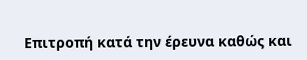Επιτροπή κατά την έρευνα καθώς και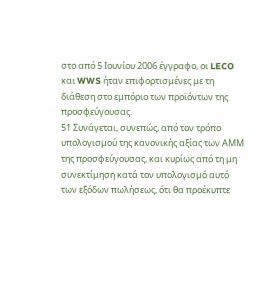στο από 5 Ιουνίου 2006 έγγραφο, οι LECO και WWS ήταν επιφορτισμένες με τη διάθεση στο εμπόριο των προϊόντων της προσφεύγουσας.
51 Συνάγεται, συνεπώς, από τον τρόπο υπολογισμού της κανονικής αξίας των ΑΜΜ της προσφεύγουσας, και κυρίως από τη μη συνεκτίμηση κατά τον υπολογισμό αυτό των εξόδων πωλήσεως, ότι θα προέκυπτε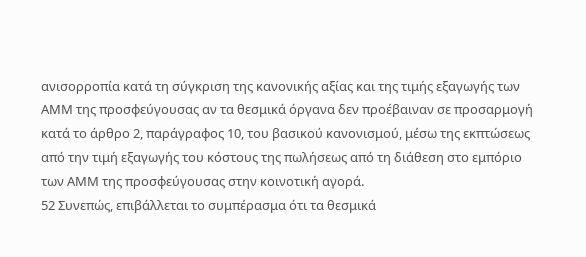ανισορροπία κατά τη σύγκριση της κανονικής αξίας και της τιμής εξαγωγής των ΑΜΜ της προσφεύγουσας αν τα θεσμικά όργανα δεν προέβαιναν σε προσαρμογή κατά το άρθρο 2, παράγραφος 10, του βασικού κανονισμού, μέσω της εκπτώσεως από την τιμή εξαγωγής του κόστους της πωλήσεως από τη διάθεση στο εμπόριο των ΑΜΜ της προσφεύγουσας στην κοινοτική αγορά.
52 Συνεπώς, επιβάλλεται το συμπέρασμα ότι τα θεσμικά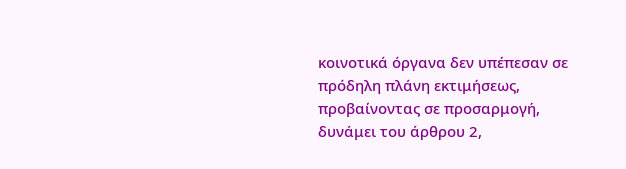κοινοτικά όργανα δεν υπέπεσαν σε πρόδηλη πλάνη εκτιμήσεως, προβαίνοντας σε προσαρμογή, δυνάμει του άρθρου 2,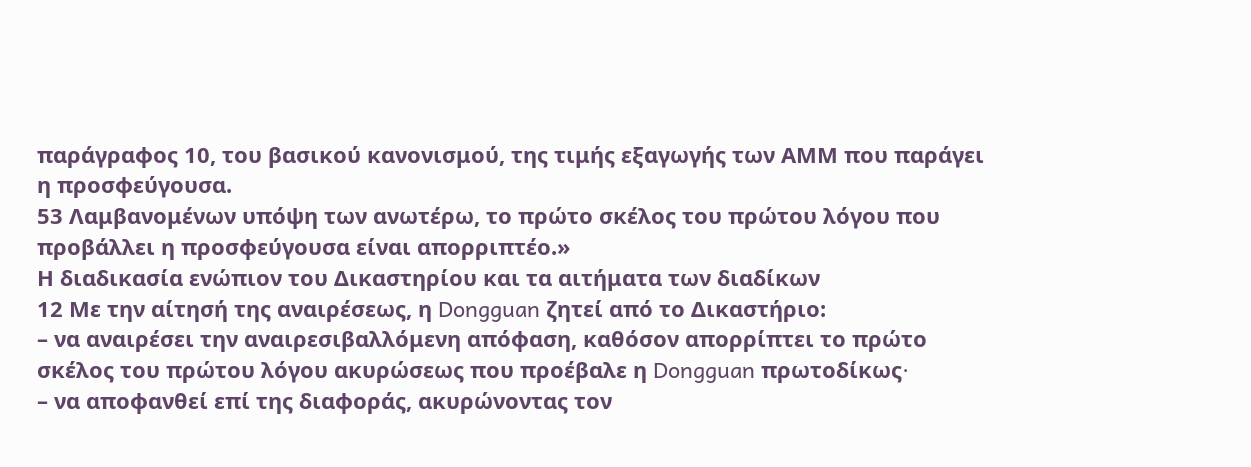παράγραφος 10, του βασικού κανονισμού, της τιμής εξαγωγής των ΑΜΜ που παράγει η προσφεύγουσα.
53 Λαμβανομένων υπόψη των ανωτέρω, το πρώτο σκέλος του πρώτου λόγου που προβάλλει η προσφεύγουσα είναι απορριπτέο.»
Η διαδικασία ενώπιον του Δικαστηρίου και τα αιτήματα των διαδίκων
12 Με την αίτησή της αναιρέσεως, η Dongguan ζητεί από το Δικαστήριο:
– να αναιρέσει την αναιρεσιβαλλόμενη απόφαση, καθόσον απορρίπτει το πρώτο σκέλος του πρώτου λόγου ακυρώσεως που προέβαλε η Dongguan πρωτοδίκως∙
– να αποφανθεί επί της διαφοράς, ακυρώνοντας τον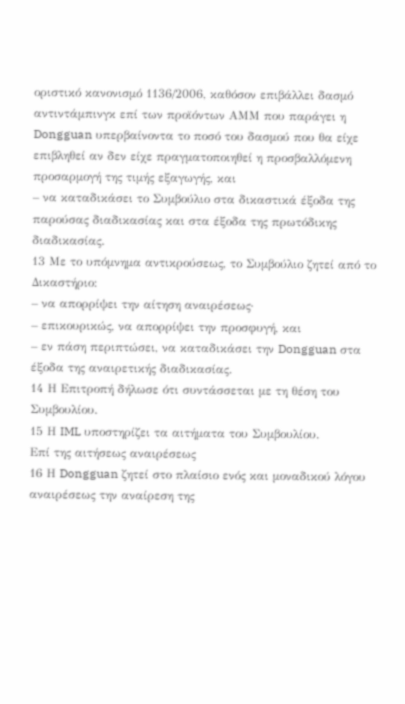οριστικό κανονισμό 1136/2006, καθόσον επιβάλλει δασμό αντιντάμπινγκ επί των προϊόντων ΑΜΜ που παράγει η Dongguan υπερβαίνοντα το ποσό του δασμού που θα είχε επιβληθεί αν δεν είχε πραγματοποιηθεί η προσβαλλόμενη προσαρμογή της τιμής εξαγωγής, και
– να καταδικάσει το Συμβούλιο στα δικαστικά έξοδα της παρούσας διαδικασίας και στα έξοδα της πρωτόδικης διαδικασίας.
13 Με το υπόμνημα αντικρούσεως, το Συμβούλιο ζητεί από το Δικαστήριο:
– να απορρίψει την αίτηση αναιρέσεως·
– επικουρικώς, να απορρίψει την προσφυγή, και
– εν πάση περιπτώσει, να καταδικάσει την Dongguan στα έξοδα της αναιρετικής διαδικασίας.
14 Η Επιτροπή δήλωσε ότι συντάσσεται με τη θέση του Συμβουλίου.
15 Η IML υποστηρίζει τα αιτήματα του Συμβουλίου.
Επί της αιτήσεως αναιρέσεως
16 Η Dongguan ζητεί στο πλαίσιο ενός και μοναδικού λόγου αναιρέσεως την αναίρεση της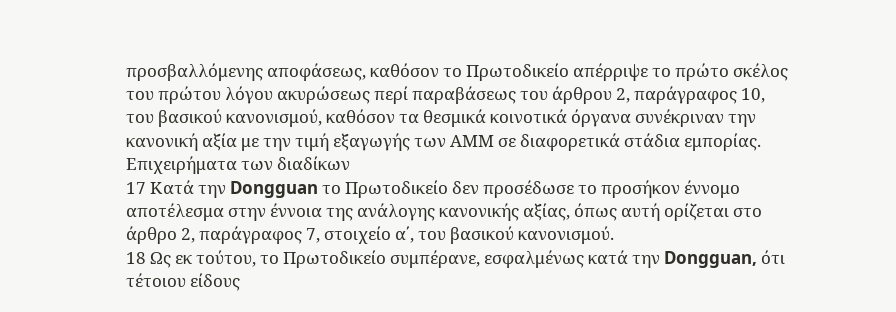προσβαλλόμενης αποφάσεως, καθόσον το Πρωτοδικείο απέρριψε το πρώτο σκέλος του πρώτου λόγου ακυρώσεως περί παραβάσεως του άρθρου 2, παράγραφος 10, του βασικού κανονισμού, καθόσον τα θεσμικά κοινοτικά όργανα συνέκριναν την κανονική αξία με την τιμή εξαγωγής των ΑΜΜ σε διαφορετικά στάδια εμπορίας.
Επιχειρήματα των διαδίκων
17 Κατά την Dongguan το Πρωτοδικείο δεν προσέδωσε το προσήκον έννομο αποτέλεσμα στην έννοια της ανάλογης κανονικής αξίας, όπως αυτή ορίζεται στο άρθρο 2, παράγραφος 7, στοιχείο α΄, του βασικού κανονισμού.
18 Ως εκ τούτου, το Πρωτοδικείο συμπέρανε, εσφαλμένως κατά την Dongguan, ότι τέτοιου είδους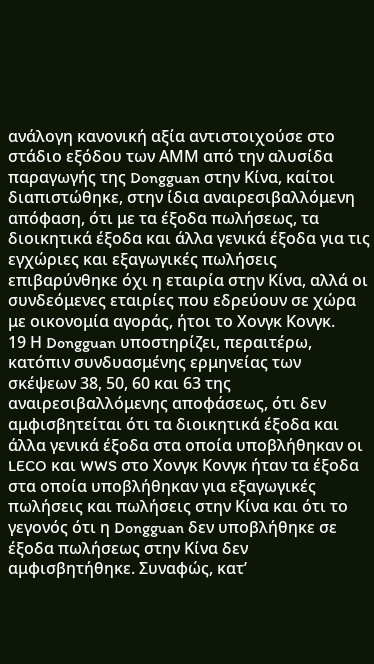ανάλογη κανονική αξία αντιστοιχούσε στο στάδιο εξόδου των ΑΜΜ από την αλυσίδα παραγωγής της Dongguan στην Κίνα, καίτοι διαπιστώθηκε, στην ίδια αναιρεσιβαλλόμενη απόφαση, ότι με τα έξοδα πωλήσεως, τα διοικητικά έξοδα και άλλα γενικά έξοδα για τις εγχώριες και εξαγωγικές πωλήσεις επιβαρύνθηκε όχι η εταιρία στην Κίνα, αλλά οι συνδεόμενες εταιρίες που εδρεύουν σε χώρα με οικονομία αγοράς, ήτοι το Χονγκ Κονγκ.
19 Η Dongguan υποστηρίζει, περαιτέρω, κατόπιν συνδυασμένης ερμηνείας των σκέψεων 38, 50, 60 και 63 της αναιρεσιβαλλόμενης αποφάσεως, ότι δεν αμφισβητείται ότι τα διοικητικά έξοδα και άλλα γενικά έξοδα στα οποία υποβλήθηκαν οι LECO και WWS στο Χονγκ Κονγκ ήταν τα έξοδα στα οποία υποβλήθηκαν για εξαγωγικές πωλήσεις και πωλήσεις στην Κίνα και ότι το γεγονός ότι η Dongguan δεν υποβλήθηκε σε έξοδα πωλήσεως στην Κίνα δεν αμφισβητήθηκε. Συναφώς, κατ’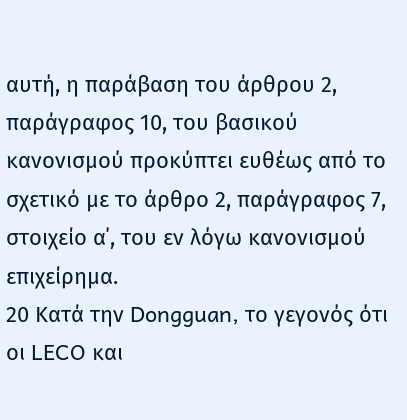αυτή, η παράβαση του άρθρου 2, παράγραφος 10, του βασικού κανονισμού προκύπτει ευθέως από το σχετικό με το άρθρο 2, παράγραφος 7, στοιχείο α΄, του εν λόγω κανονισμού επιχείρημα.
20 Κατά την Dongguan, το γεγονός ότι οι LECO και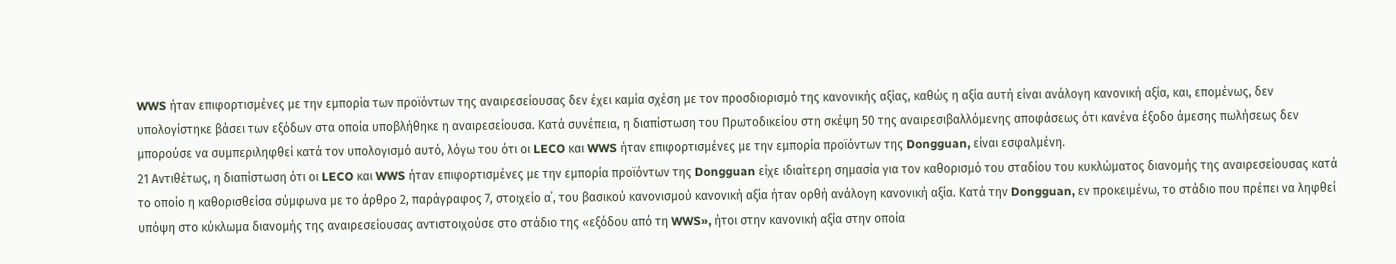WWS ήταν επιφορτισμένες με την εμπορία των προϊόντων της αναιρεσείουσας δεν έχει καμία σχέση με τον προσδιορισμό της κανονικής αξίας, καθώς η αξία αυτή είναι ανάλογη κανονική αξία, και, επομένως, δεν υπολογίστηκε βάσει των εξόδων στα οποία υποβλήθηκε η αναιρεσείουσα. Κατά συνέπεια, η διαπίστωση του Πρωτοδικείου στη σκέψη 50 της αναιρεσιβαλλόμενης αποφάσεως ότι κανένα έξοδο άμεσης πωλήσεως δεν μπορούσε να συμπεριληφθεί κατά τον υπολογισμό αυτό, λόγω του ότι οι LECO και WWS ήταν επιφορτισμένες με την εμπορία προϊόντων της Dongguan, είναι εσφαλμένη.
21 Αντιθέτως, η διαπίστωση ότι οι LECO και WWS ήταν επιφορτισμένες με την εμπορία προϊόντων της Dongguan είχε ιδιαίτερη σημασία για τον καθορισμό του σταδίου του κυκλώματος διανομής της αναιρεσείουσας κατά το οποίο η καθορισθείσα σύμφωνα με το άρθρο 2, παράγραφος 7, στοιχείο α΄, του βασικού κανονισμού κανονική αξία ήταν ορθή ανάλογη κανονική αξία. Κατά την Dongguan, εν προκειμένω, το στάδιο που πρέπει να ληφθεί υπόψη στο κύκλωμα διανομής της αναιρεσείουσας αντιστοιχούσε στο στάδιο της «εξόδου από τη WWS», ήτοι στην κανονική αξία στην οποία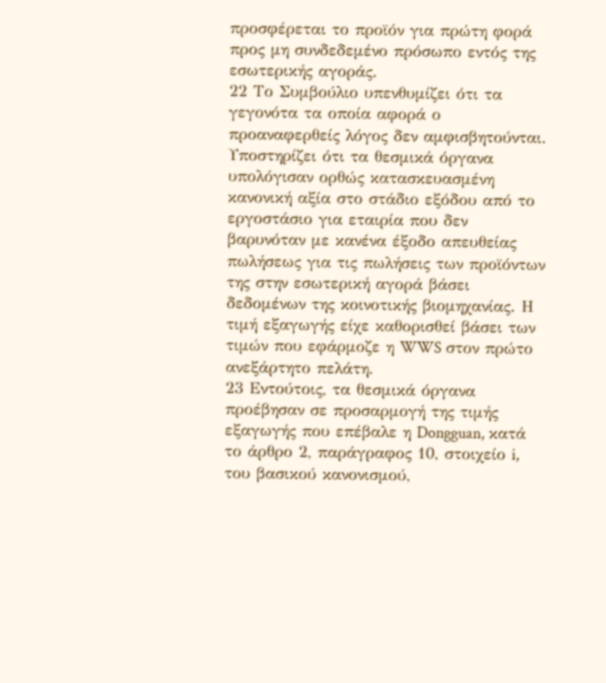προσφέρεται το προϊόν για πρώτη φορά προς μη συνδεδεμένο πρόσωπο εντός της εσωτερικής αγοράς.
22 Το Συμβούλιο υπενθυμίζει ότι τα γεγονότα τα οποία αφορά ο προαναφερθείς λόγος δεν αμφισβητούνται. Υποστηρίζει ότι τα θεσμικά όργανα υπολόγισαν ορθώς κατασκευασμένη κανονική αξία στο στάδιο εξόδου από το εργοστάσιο για εταιρία που δεν βαρυνόταν με κανένα έξοδο απευθείας πωλήσεως για τις πωλήσεις των προϊόντων της στην εσωτερική αγορά βάσει δεδομένων της κοινοτικής βιομηχανίας. Η τιμή εξαγωγής είχε καθορισθεί βάσει των τιμών που εφάρμοζε η WWS στον πρώτο ανεξάρτητο πελάτη.
23 Εντούτοις, τα θεσμικά όργανα προέβησαν σε προσαρμογή της τιμής εξαγωγής που επέβαλε η Dongguan, κατά το άρθρο 2, παράγραφος 10, στοιχείο i, του βασικού κανονισμού,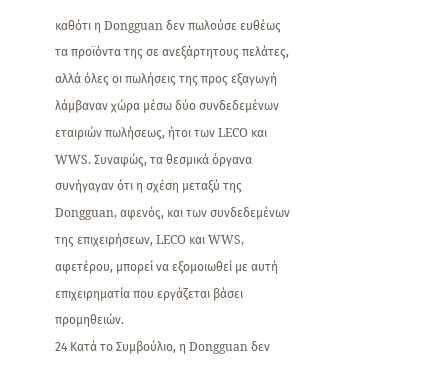καθότι η Dongguan δεν πωλούσε ευθέως τα προϊόντα της σε ανεξάρτητους πελάτες, αλλά όλες οι πωλήσεις της προς εξαγωγή λάμβαναν χώρα μέσω δύο συνδεδεμένων εταιριών πωλήσεως, ήτοι των LECO και WWS. Συναφώς, τα θεσμικά όργανα συνήγαγαν ότι η σχέση μεταξύ της Dongguan, αφενός, και των συνδεδεμένων της επιχειρήσεων, LECO και WWS, αφετέρου, μπορεί να εξομοιωθεί με αυτή επιχειρηματία που εργάζεται βάσει προμηθειών.
24 Κατά το Συμβούλιο, η Dongguan δεν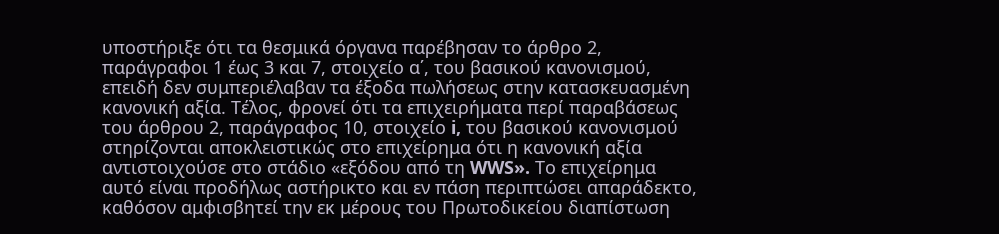υποστήριξε ότι τα θεσμικά όργανα παρέβησαν το άρθρο 2, παράγραφοι 1 έως 3 και 7, στοιχείο α΄, του βασικού κανονισμού, επειδή δεν συμπεριέλαβαν τα έξοδα πωλήσεως στην κατασκευασμένη κανονική αξία. Τέλος, φρονεί ότι τα επιχειρήματα περί παραβάσεως του άρθρου 2, παράγραφος 10, στοιχείο i, του βασικού κανονισμού στηρίζονται αποκλειστικώς στο επιχείρημα ότι η κανονική αξία αντιστοιχούσε στο στάδιο «εξόδου από τη WWS». Το επιχείρημα αυτό είναι προδήλως αστήρικτο και εν πάση περιπτώσει απαράδεκτο, καθόσον αμφισβητεί την εκ μέρους του Πρωτοδικείου διαπίστωση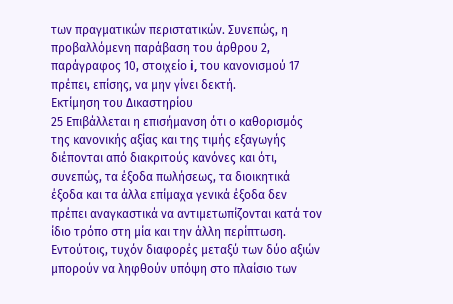των πραγματικών περιστατικών. Συνεπώς, η προβαλλόμενη παράβαση του άρθρου 2, παράγραφος 10, στοιχείο i, του κανονισμού 17 πρέπει, επίσης, να μην γίνει δεκτή.
Εκτίμηση του Δικαστηρίου
25 Επιβάλλεται η επισήμανση ότι ο καθορισμός της κανονικής αξίας και της τιμής εξαγωγής διέπονται από διακριτούς κανόνες και ότι, συνεπώς, τα έξοδα πωλήσεως, τα διοικητικά έξοδα και τα άλλα επίμαχα γενικά έξοδα δεν πρέπει αναγκαστικά να αντιμετωπίζονται κατά τον ίδιο τρόπο στη μία και την άλλη περίπτωση. Εντούτοις, τυχόν διαφορές μεταξύ των δύο αξιών μπορούν να ληφθούν υπόψη στο πλαίσιο των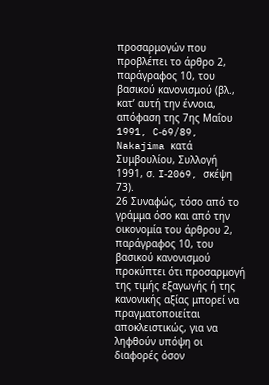προσαρμογών που προβλέπει το άρθρο 2, παράγραφος 10, του βασικού κανονισμού (βλ., κατ’ αυτή την έννοια, απόφαση της 7ης Μαΐου 1991, C‑69/89, Nakajima κατά Συμβουλίου, Συλλογή 1991, σ. I‑2069, σκέψη 73).
26 Συναφώς, τόσο από το γράμμα όσο και από την οικονομία του άρθρου 2, παράγραφος 10, του βασικού κανονισμού προκύπτει ότι προσαρμογή της τιμής εξαγωγής ή της κανονικής αξίας μπορεί να πραγματοποιείται αποκλειστικώς, για να ληφθούν υπόψη οι διαφορές όσον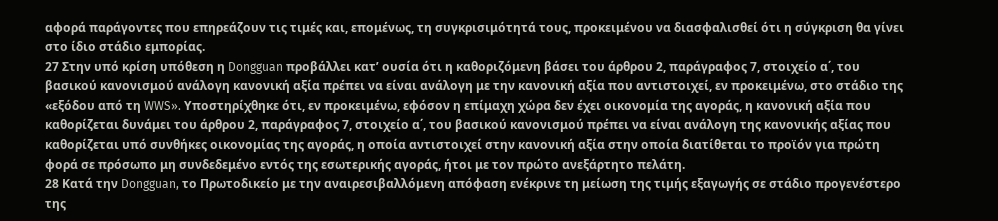αφορά παράγοντες που επηρεάζουν τις τιμές και, επομένως, τη συγκρισιμότητά τους, προκειμένου να διασφαλισθεί ότι η σύγκριση θα γίνει στο ίδιο στάδιο εμπορίας.
27 Στην υπό κρίση υπόθεση η Dongguan προβάλλει κατ’ ουσία ότι η καθοριζόμενη βάσει του άρθρου 2, παράγραφος 7, στοιχείο α΄, του βασικού κανονισμού ανάλογη κανονική αξία πρέπει να είναι ανάλογη με την κανονική αξία που αντιστοιχεί, εν προκειμένω, στο στάδιο της «εξόδου από τη WWS». Υποστηρίχθηκε ότι, εν προκειμένω, εφόσον η επίμαχη χώρα δεν έχει οικονομία της αγοράς, η κανονική αξία που καθορίζεται δυνάμει του άρθρου 2, παράγραφος 7, στοιχείο α΄, του βασικού κανονισμού πρέπει να είναι ανάλογη της κανονικής αξίας που καθορίζεται υπό συνθήκες οικονομίας της αγοράς, η οποία αντιστοιχεί στην κανονική αξία στην οποία διατίθεται το προϊόν για πρώτη φορά σε πρόσωπο μη συνδεδεμένο εντός της εσωτερικής αγοράς, ήτοι με τον πρώτο ανεξάρτητο πελάτη.
28 Κατά την Dongguan, το Πρωτοδικείο με την αναιρεσιβαλλόμενη απόφαση ενέκρινε τη μείωση της τιμής εξαγωγής σε στάδιο προγενέστερο της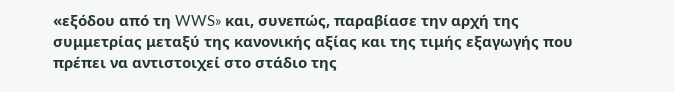«εξόδου από τη WWS» και, συνεπώς, παραβίασε την αρχή της συμμετρίας μεταξύ της κανονικής αξίας και της τιμής εξαγωγής που πρέπει να αντιστοιχεί στο στάδιο της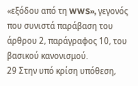«εξόδου από τη WWS», γεγονός που συνιστά παράβαση του άρθρου 2, παράγραφος 10, του βασικού κανονισμού.
29 Στην υπό κρίση υπόθεση,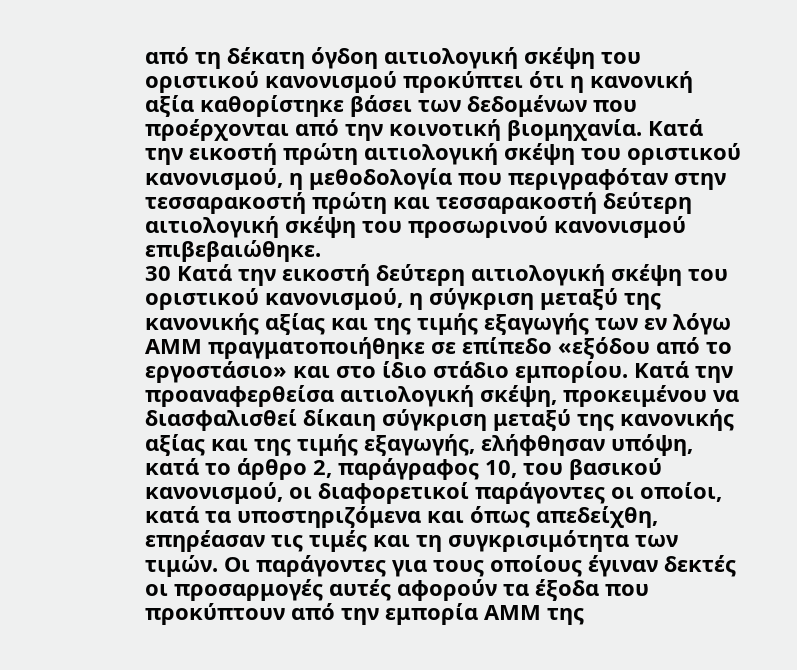από τη δέκατη όγδοη αιτιολογική σκέψη του οριστικού κανονισμού προκύπτει ότι η κανονική αξία καθορίστηκε βάσει των δεδομένων που προέρχονται από την κοινοτική βιομηχανία. Κατά την εικοστή πρώτη αιτιολογική σκέψη του οριστικού κανονισμού, η μεθοδολογία που περιγραφόταν στην τεσσαρακοστή πρώτη και τεσσαρακοστή δεύτερη αιτιολογική σκέψη του προσωρινού κανονισμού επιβεβαιώθηκε.
30 Κατά την εικοστή δεύτερη αιτιολογική σκέψη του οριστικού κανονισμού, η σύγκριση μεταξύ της κανονικής αξίας και της τιμής εξαγωγής των εν λόγω ΑΜΜ πραγματοποιήθηκε σε επίπεδο «εξόδου από το εργοστάσιο» και στο ίδιο στάδιο εμπορίου. Κατά την προαναφερθείσα αιτιολογική σκέψη, προκειμένου να διασφαλισθεί δίκαιη σύγκριση μεταξύ της κανονικής αξίας και της τιμής εξαγωγής, ελήφθησαν υπόψη, κατά το άρθρο 2, παράγραφος 10, του βασικού κανονισμού, οι διαφορετικοί παράγοντες οι οποίοι, κατά τα υποστηριζόμενα και όπως απεδείχθη, επηρέασαν τις τιμές και τη συγκρισιμότητα των τιμών. Οι παράγοντες για τους οποίους έγιναν δεκτές οι προσαρμογές αυτές αφορούν τα έξοδα που προκύπτουν από την εμπορία ΑΜΜ της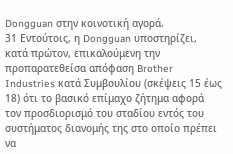Dongguan στην κοινοτική αγορά.
31 Εντούτοις, η Dongguan υποστηρίζει, κατά πρώτον, επικαλούμενη την προπαρατεθείσα απόφαση Brother Industries κατά Συμβουλίου (σκέψεις 15 έως 18) ότι το βασικό επίμαχο ζήτημα αφορά τον προσδιορισμό του σταδίου εντός του συστήματος διανομής της στο οποίο πρέπει να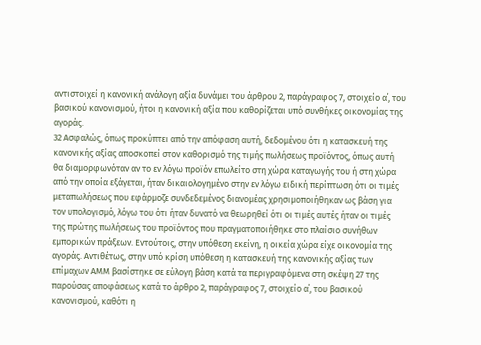αντιστοιχεί η κανονική ανάλογη αξία δυνάμει του άρθρου 2, παράγραφος 7, στοιχείο α΄, του βασικού κανονισμού, ήτοι η κανονική αξία που καθορίζεται υπό συνθήκες οικονομίας της αγοράς.
32 Ασφαλώς, όπως προκύπτει από την απόφαση αυτή, δεδομένου ότι η κατασκευή της κανονικής αξίας αποσκοπεί στον καθορισμό της τιμής πωλήσεως προϊόντος, όπως αυτή θα διαμορφωνόταν αν το εν λόγω προϊόν επωλείτο στη χώρα καταγωγής του ή στη χώρα από την οποία εξάγεται, ήταν δικαιολογημένο στην εν λόγω ειδική περίπτωση ότι οι τιμές μεταπωλήσεως που εφάρμοζε συνδεδεμένος διανομέας χρησιμοποιήθηκαν ως βάση για τον υπολογισμό, λόγω του ότι ήταν δυνατό να θεωρηθεί ότι οι τιμές αυτές ήταν οι τιμές της πρώτης πωλήσεως του προϊόντος που πραγματοποιήθηκε στο πλαίσιο συνήθων εμπορικών πράξεων. Εντούτοις, στην υπόθεση εκείνη, η οικεία χώρα είχε οικονομία της αγοράς. Αντιθέτως, στην υπό κρίση υπόθεση η κατασκευή της κανονικής αξίας των επίμαχων ΑΜΜ βασίστηκε σε εύλογη βάση κατά τα περιγραφόμενα στη σκέψη 27 της παρούσας αποφάσεως κατά το άρθρο 2, παράγραφος 7, στοιχείο α΄, του βασικού κανονισμού, καθότι η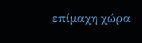επίμαχη χώρα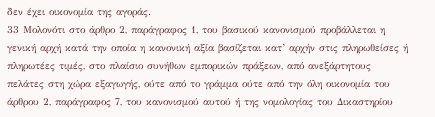δεν έχει οικονομία της αγοράς.
33 Μολονότι στο άρθρο 2, παράγραφος 1, του βασικού κανονισμού προβάλλεται η γενική αρχή κατά την οποία η κανονική αξία βασίζεται κατ’ αρχήν στις πληρωθείσες ή πληρωτέες τιμές, στο πλαίσιο συνήθων εμπορικών πράξεων, από ανεξάρτητους πελάτες στη χώρα εξαγωγής, ούτε από το γράμμα ούτε από την όλη οικονομία του άρθρου 2, παράγραφος 7, του κανονισμού αυτού ή της νομολογίας του Δικαστηρίου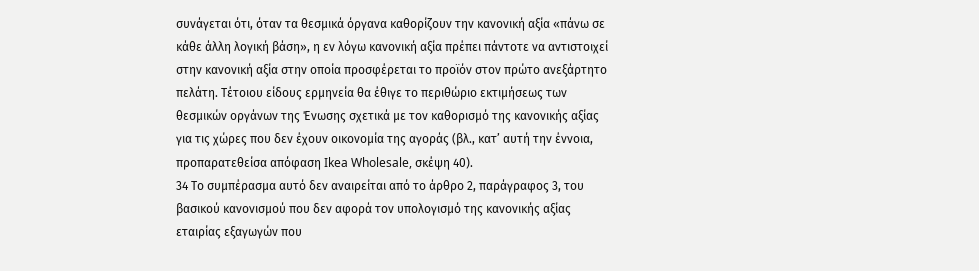συνάγεται ότι, όταν τα θεσμικά όργανα καθορίζουν την κανονική αξία «πάνω σε κάθε άλλη λογική βάση», η εν λόγω κανονική αξία πρέπει πάντοτε να αντιστοιχεί στην κανονική αξία στην οποία προσφέρεται το προϊόν στον πρώτο ανεξάρτητο πελάτη. Τέτοιου είδους ερμηνεία θα έθιγε το περιθώριο εκτιμήσεως των θεσμικών οργάνων της Ένωσης σχετικά με τον καθορισμό της κανονικής αξίας για τις χώρες που δεν έχουν οικονομία της αγοράς (βλ., κατ’ αυτή την έννοια, προπαρατεθείσα απόφαση Ikea Wholesale, σκέψη 40).
34 Το συμπέρασμα αυτό δεν αναιρείται από το άρθρο 2, παράγραφος 3, του βασικού κανονισμού που δεν αφορά τον υπολογισμό της κανονικής αξίας εταιρίας εξαγωγών που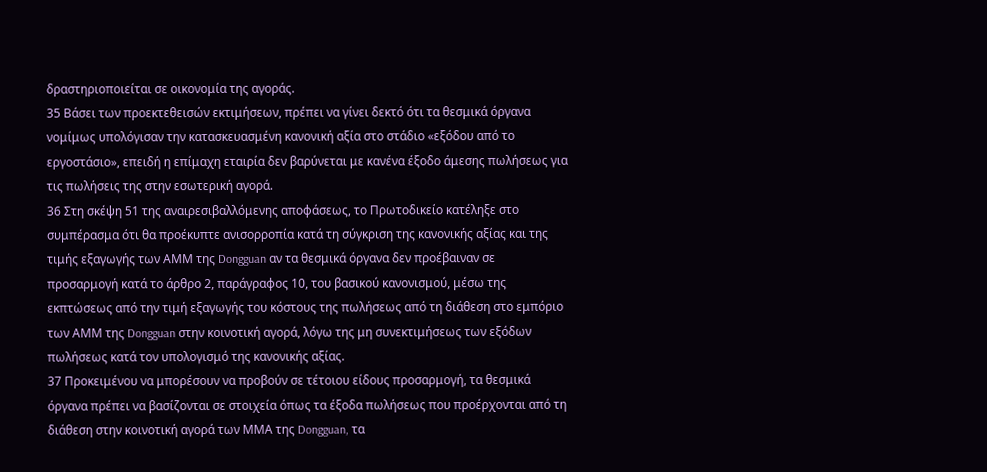δραστηριοποιείται σε οικονομία της αγοράς.
35 Βάσει των προεκτεθεισών εκτιμήσεων, πρέπει να γίνει δεκτό ότι τα θεσμικά όργανα νομίμως υπολόγισαν την κατασκευασμένη κανονική αξία στο στάδιο «εξόδου από το εργοστάσιο», επειδή η επίμαχη εταιρία δεν βαρύνεται με κανένα έξοδο άμεσης πωλήσεως για τις πωλήσεις της στην εσωτερική αγορά.
36 Στη σκέψη 51 της αναιρεσιβαλλόμενης αποφάσεως, το Πρωτοδικείο κατέληξε στο συμπέρασμα ότι θα προέκυπτε ανισορροπία κατά τη σύγκριση της κανονικής αξίας και της τιμής εξαγωγής των ΑΜΜ της Dongguan αν τα θεσμικά όργανα δεν προέβαιναν σε προσαρμογή κατά το άρθρο 2, παράγραφος 10, του βασικού κανονισμού, μέσω της εκπτώσεως από την τιμή εξαγωγής του κόστους της πωλήσεως από τη διάθεση στο εμπόριο των ΑΜΜ της Dongguan στην κοινοτική αγορά, λόγω της μη συνεκτιμήσεως των εξόδων πωλήσεως κατά τον υπολογισμό της κανονικής αξίας.
37 Προκειμένου να μπορέσουν να προβούν σε τέτοιου είδους προσαρμογή, τα θεσμικά όργανα πρέπει να βασίζονται σε στοιχεία όπως τα έξοδα πωλήσεως που προέρχονται από τη διάθεση στην κοινοτική αγορά των ΜΜΑ της Dongguan, τα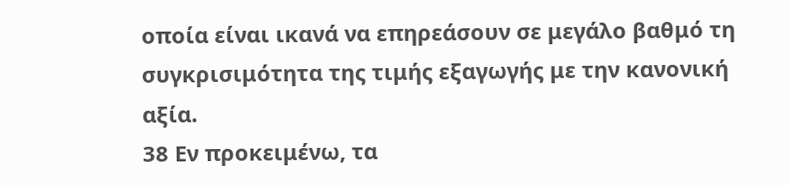οποία είναι ικανά να επηρεάσουν σε μεγάλο βαθμό τη συγκρισιμότητα της τιμής εξαγωγής με την κανονική αξία.
38 Εν προκειμένω, τα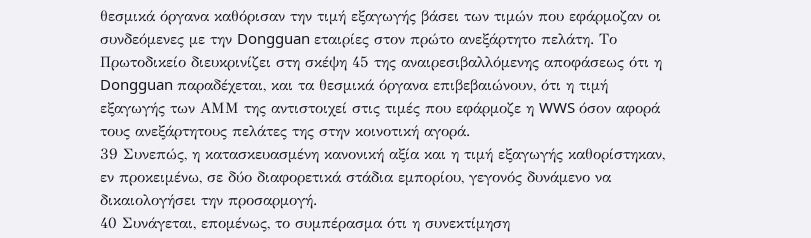θεσμικά όργανα καθόρισαν την τιμή εξαγωγής βάσει των τιμών που εφάρμοζαν οι συνδεόμενες με την Dongguan εταιρίες στον πρώτο ανεξάρτητο πελάτη. Το Πρωτοδικείο διευκρινίζει στη σκέψη 45 της αναιρεσιβαλλόμενης αποφάσεως ότι η Dongguan παραδέχεται, και τα θεσμικά όργανα επιβεβαιώνουν, ότι η τιμή εξαγωγής των ΑΜΜ της αντιστοιχεί στις τιμές που εφάρμοζε η WWS όσον αφορά τους ανεξάρτητους πελάτες της στην κοινοτική αγορά.
39 Συνεπώς, η κατασκευασμένη κανονική αξία και η τιμή εξαγωγής καθορίστηκαν, εν προκειμένω, σε δύο διαφορετικά στάδια εμπορίου, γεγονός δυνάμενο να δικαιολογήσει την προσαρμογή.
40 Συνάγεται, επομένως, το συμπέρασμα ότι η συνεκτίμηση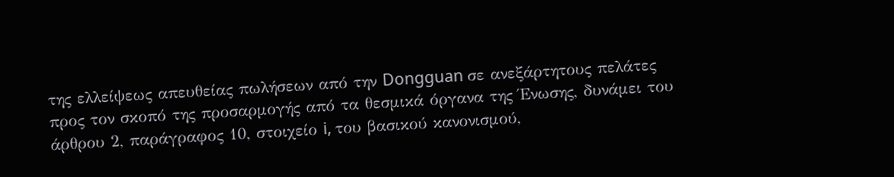της ελλείψεως απευθείας πωλήσεων από την Dongguan σε ανεξάρτητους πελάτες προς τον σκοπό της προσαρμογής από τα θεσμικά όργανα της Ένωσης, δυνάμει του άρθρου 2, παράγραφος 10, στοιχείο i, του βασικού κανονισμού,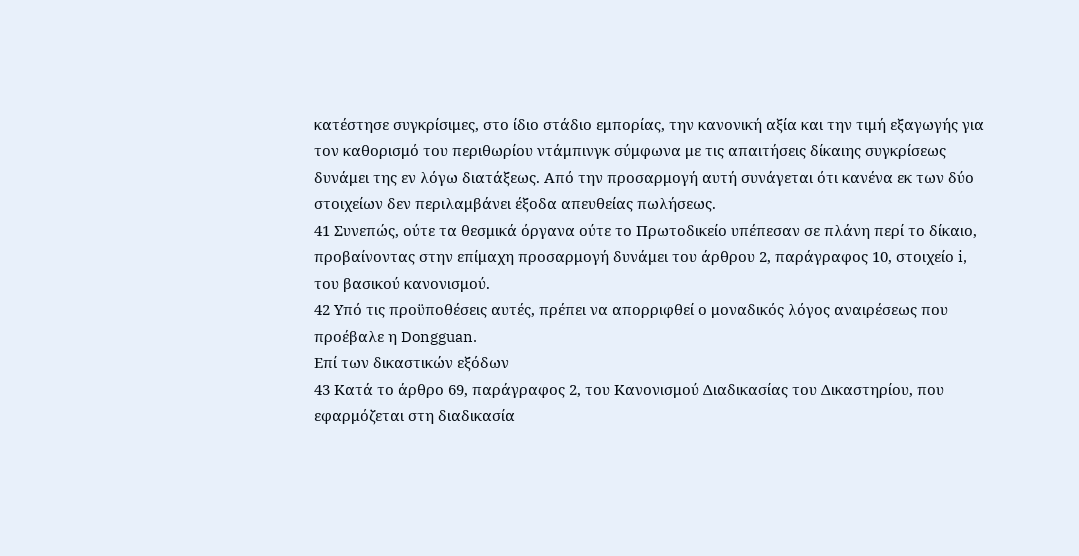κατέστησε συγκρίσιμες, στο ίδιο στάδιο εμπορίας, την κανονική αξία και την τιμή εξαγωγής για τον καθορισμό του περιθωρίου ντάμπινγκ σύμφωνα με τις απαιτήσεις δίκαιης συγκρίσεως δυνάμει της εν λόγω διατάξεως. Από την προσαρμογή αυτή συνάγεται ότι κανένα εκ των δύο στοιχείων δεν περιλαμβάνει έξοδα απευθείας πωλήσεως.
41 Συνεπώς, ούτε τα θεσμικά όργανα ούτε το Πρωτοδικείο υπέπεσαν σε πλάνη περί το δίκαιο, προβαίνοντας στην επίμαχη προσαρμογή δυνάμει του άρθρου 2, παράγραφος 10, στοιχείο i, του βασικού κανονισμού.
42 Υπό τις προϋποθέσεις αυτές, πρέπει να απορριφθεί ο μοναδικός λόγος αναιρέσεως που προέβαλε η Dongguan.
Επί των δικαστικών εξόδων
43 Κατά το άρθρο 69, παράγραφος 2, του Κανονισμού Διαδικασίας του Δικαστηρίου, που εφαρμόζεται στη διαδικασία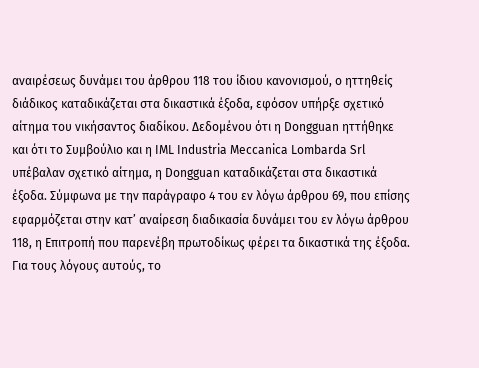αναιρέσεως δυνάμει του άρθρου 118 του ίδιου κανονισμού, ο ηττηθείς διάδικος καταδικάζεται στα δικαστικά έξοδα, εφόσον υπήρξε σχετικό αίτημα του νικήσαντος διαδίκου. Δεδομένου ότι η Dongguan ηττήθηκε και ότι το Συμβούλιο και η IML Industria Meccanica Lombarda Srl υπέβαλαν σχετικό αίτημα, η Dongguan καταδικάζεται στα δικαστικά έξοδα. Σύμφωνα με την παράγραφο 4 του εν λόγω άρθρου 69, που επίσης εφαρμόζεται στην κατ’ αναίρεση διαδικασία δυνάμει του εν λόγω άρθρου 118, η Επιτροπή που παρενέβη πρωτοδίκως φέρει τα δικαστικά της έξοδα.
Για τους λόγους αυτούς, το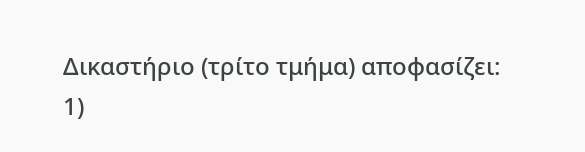Δικαστήριο (τρίτο τμήμα) αποφασίζει:
1)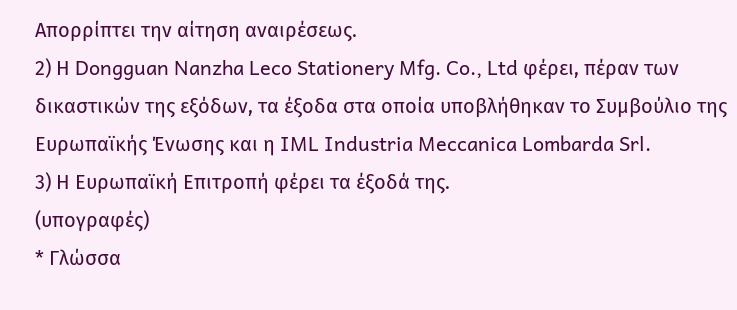Απορρίπτει την αίτηση αναιρέσεως.
2) Η Dongguan Nanzha Leco Stationery Mfg. Co., Ltd φέρει, πέραν των δικαστικών της εξόδων, τα έξοδα στα οποία υποβλήθηκαν το Συμβούλιο της Ευρωπαϊκής Ένωσης και η IML Industria Meccanica Lombarda Srl.
3) Η Ευρωπαϊκή Επιτροπή φέρει τα έξοδά της.
(υπογραφές)
* Γλώσσα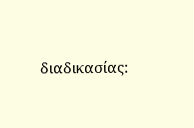διαδικασίας: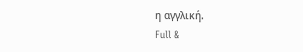η αγγλική.
Full &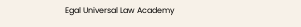Egal Universal Law Academy